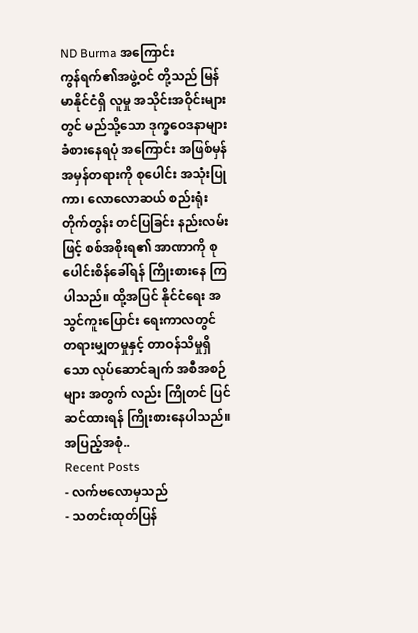ND Burma အကြောင်း
ကွန်ရက်၏အဖွဲ့ဝင် တို့သည် မြန်မာနိုင်ငံရှိ လူမှု အသိုင်းအဝိုင်းများတွင် မည်သို့သော ဒုက္ခဝေဒနာများ ခံစားနေရပုံ အကြောင်း အဖြစ်မှန် အမှန်တရားကို စုပေါင်း အသုံးပြုကာ၊ လောလောဆယ် စည်းရုံးတိုက်တွန်း တင်ပြခြင်း နည်းလမ်းဖြင့် စစ်အစိုးရ၏ အာဏာကို စုပေါင်းစိန်ခေါ်ရန် ကြိုးစားနေ ကြပါသည်။ ထို့အပြင် နိုင်ငံရေး အသွင်ကူးပြောင်း ရေးကာလတွင် တရားမျှတမှုနှင့် တာဝန်သိမှုရှိသော လုပ်ဆောင်ချက် အစီအစဉ်များ အတွက် လည်း ကြိုတင် ပြင်ဆင်ထားရန် ကြိုးစားနေပါသည်။ အပြည့်အစုံ..
Recent Posts
- လက်ဗလောမှသည်
- သတင်းထုတ်ပြန်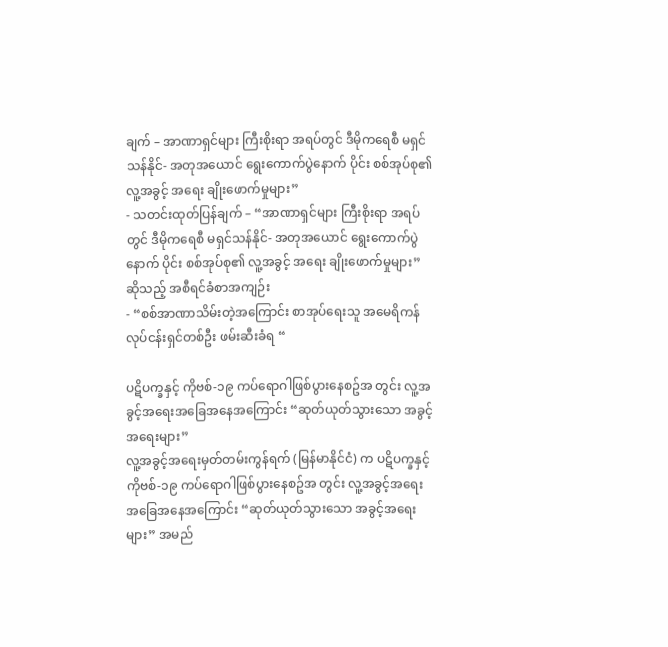ချက် – အာဏာရှင်များ ကြီးစိုးရာ အရပ်တွင် ဒီမိုကရေစီ မရှင်သန်နိုင်- အတုအယောင် ရွေးကောက်ပွဲနောက် ပိုင်း စစ်အုပ်စု၏ လူ့အခွင့် အရေး ချိုးဖောက်မှုများ”
- သတင်းထုတ်ပြန်ချက် – “အာဏာရှင်များ ကြီးစိုးရာ အရပ်တွင် ဒီမိုကရေစီ မရှင်သန်နိုင်- အတုအယောင် ရွေးကောက်ပွဲနောက် ပိုင်း စစ်အုပ်စု၏ လူ့အခွင့် အရေး ချိုးဖောက်မှုများ” ဆိုသည့် အစီရင်ခံစာအကျဉ်း
- “စစ်အာဏာသိမ်းတဲ့အကြောင်း စာအုပ်ရေးသူ အမေရိကန်လုပ်ငန်းရှင်တစ်ဦး ဖမ်းဆီးခံရ “

ပဋိပက္ခနှင့် ကိုဗစ်-၁၉ ကပ်ရောဂါဖြစ်ပွားနေစဥ်အ တွင်း လူ့အခွင့်အရေးအခြေအနေအကြောင်း “ဆုတ်ယုတ်သွားသော အခွင့်အရေးများ”
လူ့အခွင့်အရေးမှတ်တမ်းကွန်ရက် (မြန်မာနိုင်ငံ) က ပဋိပက္ခနှင့် ကိုဗစ်-၁၉ ကပ်ရောဂါဖြစ်ပွားနေစဥ်အ တွင်း လူ့အခွင့်အရေးအခြေအနေအကြောင်း “ဆုတ်ယုတ်သွားသော အခွင့်အရေးများ” အမည်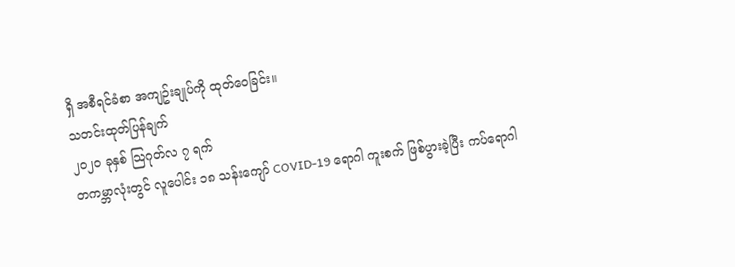ရှိ အစီရင်ခံစာ အကျဥ်းချုပ်ကို ထုတ်ဝေခြင်း။
သတင်းထုတ်ပြန်ချက်
၂၀၂၀ ခုနှစ် သြဂုတ်လ ၇ ရက်
တကမ္ဘာလုံးတွင် လူပေါင်း ၁၈ သန်းကျော် COVID-19 ရောဂါ ကူးစက် ဖြစ်ပွားခဲ့ပြီး ကပ်ရောဂါ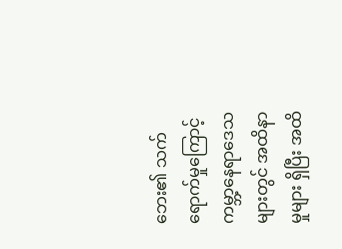ဘေး၏ သက်ရောက်မှုကြောင့် ကမ္ဘာ့နေရာဒေသများတွင် အထိနာမှုများ ရှိပြီး အထိ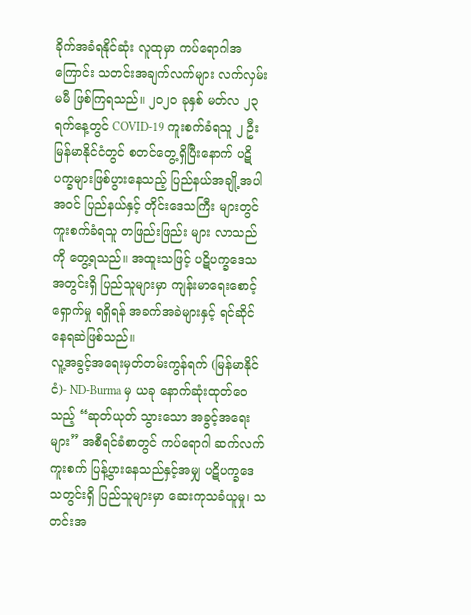ခိုက်အခံရနိုင်ဆုံး လူထုမှာ ကပ်ရောဂါအကြောင်း သတင်းအချက်လက်များ လက်လှမ်းမမီ ဖြစ်ကြရသည်။ ၂၀၂၀ ခုနှစ် မတ်လ ၂၃ ရက်နေ့တွင် COVID-19 ကူးစက်ခံရသူ ၂ ဦး မြန်မာနိုင်ငံတွင် စတင်တွေ့ရှိပြီးနောက် ပဋိပက္ခများဖြစ်ပွားနေသည့် ပြည်နယ်အချို့အပါအဝင် ပြည်နယ်နှင့် တိုင်းဒေသကြီး များတွင် ကူးစက်ခံရသူ တဖြည်းဖြည်း များ လာသည်ကို တွေ့ရသည်။ အထူးသဖြင့် ပဋိပက္ခဒေသအတွင်းရှိ ပြည်သူများမှာ ကျန်းမာရေးစောင့်ရှောက်မှု ရရှိရန် အခက်အခဲများနှင့် ရင်ဆိုင်နေရဆဲဖြစ်သည်။
လူ့အခွင့်အရေးမှတ်တမ်းကွန်ရက် (မြန်မာနိုင်ငံ)- ND-Burma မှ ယခု နောက်ဆုံးထုတ်ဝေသည့် “ဆုတ်ယုတ် သွားသော အခွင့်အရေးများ” အစီရင်ခံစာတွင် ကပ်ရောဂါ ဆက်လက်ကူးစက် ပြန့်ပွားနေသည်နှင့်အမျှ ပဋိပက္ခဒေသတွင်းရှိ ပြည်သူများမှာ ဆေးကုသခံယူမှု၊ သတင်းအ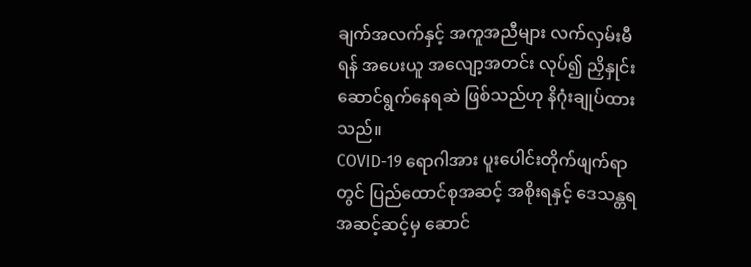ချက်အလက်နှင့် အကူအညီများ လက်လှမ်းမီရန် အပေးယူ အလျော့အတင်း လုပ်၍ ညှိနှုင်းဆောင်ရွက်နေရဆဲ ဖြစ်သည်ဟု နိဂုံးချုပ်ထားသည်။
COVID-19 ရောဂါအား ပူးပေါင်းတိုက်ဖျက်ရာတွင် ပြည်ထောင်စုအဆင့် အစိုးရနှင့် ဒေသန္တရအဆင့်ဆင့်မှ ဆောင်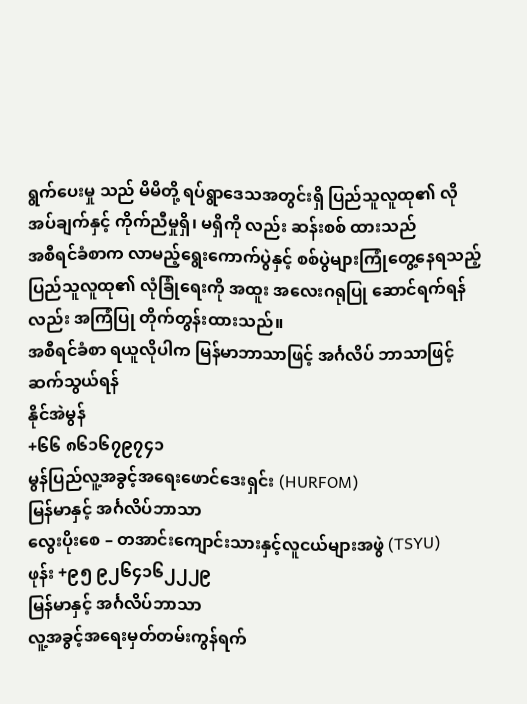ရွက်ပေးမှု သည် မိမိတို့ ရပ်ရွာဒေသအတွင်းရှိ ပြည်သူလူထု၏ လိုအပ်ချက်နှင့် ကိုက်ညီမှုရှိ၊ မရှိကို လည်း ဆန်းစစ် ထားသည်
အစီရင်ခံစာက လာမည့်ရွေးကောက်ပွဲနှင့် စစ်ပွဲများကြုံတွေ့နေရသည့် ပြည်သူလူထု၏ လုံခြုံရေးကို အထူး အလေးဂရုပြု ဆောင်ရက်ရန်လည်း အကြံပြု တိုက်တွန်းထားသည်။
အစီရင်ခံစာ ရယူလိုပါက မြန်မာဘာသာဖြင့် အင်္ဂလိပ် ဘာသာဖြင့်
ဆက်သွယ်ရန်
နိုင်အဲမွန်
+၆၆ ၈၆၁၆၇၉၇၄၁
မွန်ပြည်လူ့အခွင့်အရေးဖောင်ဒေးရှင်း (HURFOM)
မြန်မာနှင့် အင်္ဂလိပ်ဘာသာ
လွေးပိုးစေ – တအာင်းကျောင်းသားနှင့်လူငယ်များအဖွဲ (TSYU)
ဖုန်း +၉၅ ၉၂၆၄၁၆၂၂၂၉
မြန်မာနှင့် အင်္ဂလိပ်ဘာသာ
လူ့အခွင့်အရေးမှတ်တမ်းကွန်ရက်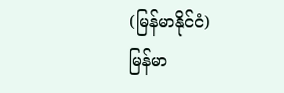(မြန်မာနိုင်ငံ)
မြန်မာ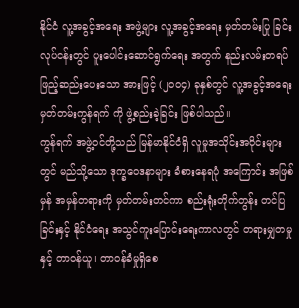နိုင်ငံ လူ့အခွင့်အရေး အဖွဲ့များ လူ့အခွင့်အရေး မှတ်တမ်းပြု ခြင်းလုပ်ငန်းတွင် ပူးပေါင်းဆောင်ရွက်ရေး အတွက် နည်းလမ်းတရပ် ဖြည့်ဆည်းပေးသော အားဖြင့် (၂၀ဝ၄) ခုနှစ်တွင် လူ့အခွင့်အရေး မှတ်တမ်းကွန်ရက် ကို ဖွဲ့စည်းခဲ့ခြင်း ဖြစ်ပါသည်။
ကွန်ရက် အဖွဲ့ဝင်တို့သည် မြန်မာနိုင်ငံရှိ လူမှုအသိုင်းအဝိုင်းများတွင် မည်သို့သော ဒုက္ခဝေဒနာများ ခံစားနေရပုံ အကြောင်း အဖြစ်မှန် အမှန်တရားကို မှတ်တမ်းတင်ကာ စည်းရုံးတိုက်တွန်း တင်ပြခြင်းနှင့် နိုင်ငံရေး အသွင်ကူးပြောင်းရေးကာလတွင် တရားမျှတမှုနှင့် တာဝန်ယူ၊ တာဝန်ခံမှုရှိစေ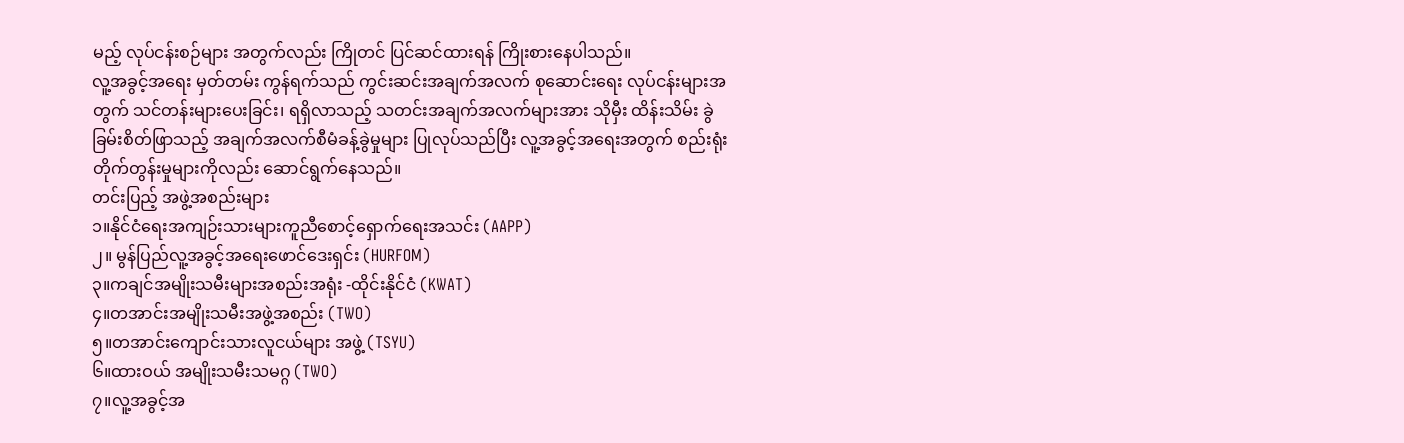မည့် လုပ်ငန်းစဉ်များ အတွက်လည်း ကြိုတင် ပြင်ဆင်ထားရန် ကြိုးစားနေပါသည်။
လူ့အခွင့်အရေး မှတ်တမ်း ကွန်ရက်သည် ကွင်းဆင်းအချက်အလက် စုဆောင်းရေး လုပ်ငန်းများအတွက် သင်တန်းများပေးခြင်း၊ ရရှိလာသည့် သတင်းအချက်အလက်များအား သိုမှီး ထိန်းသိမ်း ခွဲခြမ်းစိတ်ဖြာသည့် အချက်အလက်စီမံခန့်ခွဲမှုများ ပြုလုပ်သည်ပြီး လူ့အခွင့်အရေးအတွက် စည်းရုံးတိုက်တွန်းမှုများကိုလည်း ဆောင်ရွက်နေသည်။
တင်းပြည့် အဖွဲ့အစည်းများ
၁။နိုင်ငံရေးအကျဉ်းသားများကူညီစောင့်ရှောက်ရေးအသင်း (AAPP)
၂။ မွန်ပြည်လူ့အခွင့်အရေးဖောင်ဒေးရှင်း (HURFOM)
၃။ကချင်အမျိုးသမီးများအစည်းအရုံး -ထိုင်းနိုင်ငံ (KWAT)
၄။တအာင်းအမျိုးသမီးအဖွဲ့အစည်း (TWO)
၅။တအာင်းကျောင်းသားလူငယ်များ အဖွဲ့ (TSYU)
၆။ထားဝယ် အမျိုးသမီးသမဂ္ဂ (TWO)
၇။လူ့အခွင့်အ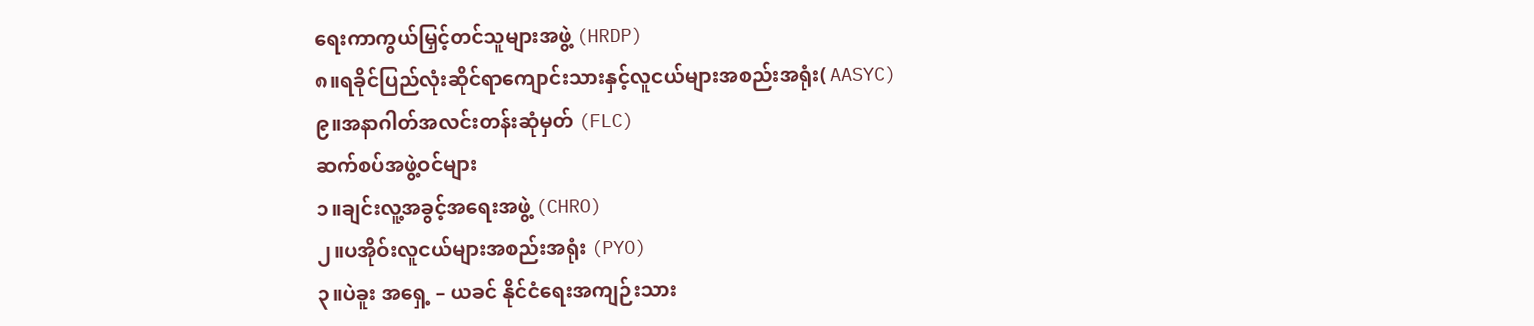ရေးကာကွယ်မြှင့်တင်သူများအဖွဲ့ (HRDP)
၈။ရခိုင်ပြည်လုံးဆိုင်ရာကျောင်းသားနှင့်လူငယ်များအစည်းအရုံး( AASYC)
၉။အနာဂါတ်အလင်းတန်းဆုံမှတ် (FLC)
ဆက်စပ်အဖွဲ့ဝင်များ
၁။ချင်းလူ့အခွင့်အရေးအဖွဲ့ (CHRO)
၂။ပအိုဝ်းလူငယ်များအစည်းအရုံး (PYO)
၃။ပဲခူး အရှေ့ – ယခင် နိုင်ငံရေးအကျဉ်းသား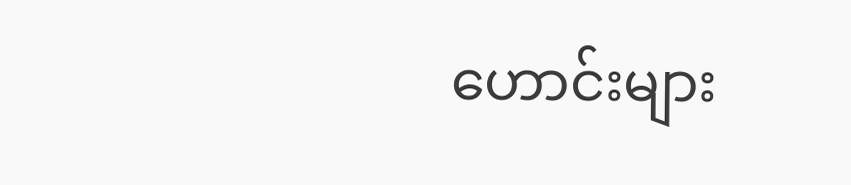ဟောင်းများ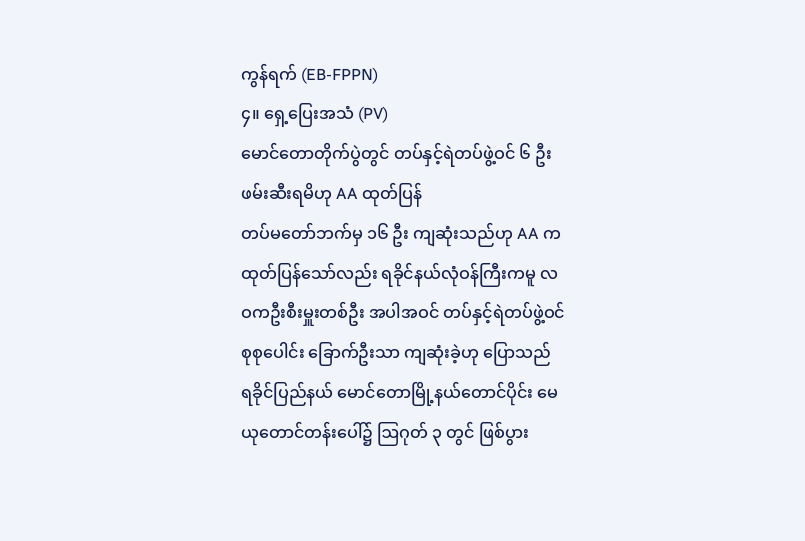ကွန်ရက် (EB-FPPN)
၄။ ရှေ့ပြေးအသံ (PV)
မောင်တောတိုက်ပွဲတွင် တပ်နှင့်ရဲတပ်ဖွဲ့ဝင် ၆ ဦး ဖမ်းဆီးရမိဟု AA ထုတ်ပြန်
တပ်မတော်ဘက်မှ ၁၆ ဦး ကျဆုံးသည်ဟု AA က ထုတ်ပြန်သော်လည်း ရခိုင်နယ်လုံဝန်ကြီးကမူ လဝကဦးစီးမှူးတစ်ဦး အပါအဝင် တပ်နှင့်ရဲတပ်ဖွဲ့ဝင်စုစုပေါင်း ခြောက်ဦးသာ ကျဆုံးခဲ့ဟု ပြောသည်
ရခိုင်ပြည်နယ် မောင်တောမြို့နယ်တောင်ပိုင်း မေယုတောင်တန်းပေါ်၌ ဩဂုတ် ၃ တွင် ဖြစ်ပွား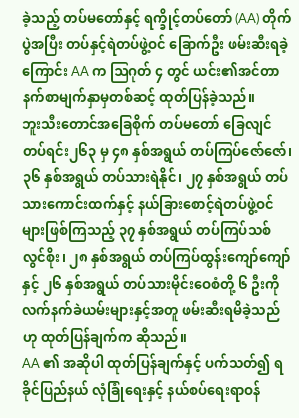ခဲ့သည့် တပ်မတော်နှင့် ရက္ခိုင့်တပ်တော် (AA) တိုက်ပွဲအပြီး တပ်နှင့်ရဲတပ်ဖွဲ့ဝင် ခြောက်ဦး ဖမ်းဆီးရခဲ့ကြောင်း AA က ဩဂုတ် ၄ တွင် ယင်း၏အင်တာနက်စာမျက်နှာမှတစ်ဆင့် ထုတ်ပြန်ခဲ့သည်။
ဘူးသီးတောင်အခြေစိုက် တပ်မတော် ခြေလျင်တပ်ရင်း၂၆၃ မှ ၄၈ နှစ်အရွယ် တပ်ကြပ်ဇော်ဇော်၊ ၃၆ နှစ်အရွယ် တပ်သားရဲနိုင်၊ ၂၇ နှစ်အရွယ် တပ်သားကောင်းထက်နှင့် နယ်ခြားစောင့်ရဲတပ်ဖွဲ့ဝင်များဖြစ်ကြသည့် ၃၇ နှစ်အရွယ် တပ်ကြပ်သစ်လွင်စိုး၊ ၂၈ နှစ်အရွယ် တပ်ကြပ်ထွန်းကျော်ကျော်နှင့် ၂၆ နှစ်အရွယ် တပ်သားမိုင်းဝေစံတို့ ၆ ဦးကို လက်နက်ခဲယမ်းများနှင့်အတူ ဖမ်းဆီးရမိခဲ့သည်ဟု ထုတ်ပြန်ချက်က ဆိုသည်။
AA ၏ အဆိုပါ ထုတ်ပြန်ချက်နှင့် ပက်သတ်၍ ရခိုင်ပြည်နယ် လုံခြုံရေးနှင့် နယ်စပ်ရေးရာဝန်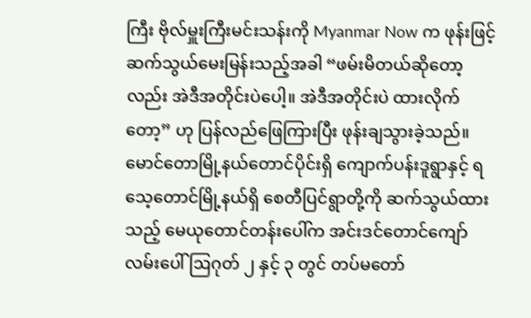ကြီး ဗိုလ်မှူးကြီးမင်းသန်းကို Myanmar Now က ဖုန်းဖြင့် ဆက်သွယ်မေးမြန်းသည့်အခါ “ဖမ်းမိတယ်ဆိုတော့လည်း အဲဒီအတိုင်းပဲပေါ့။ အဲဒီအတိုင်းပဲ ထားလိုက်တော့” ဟု ပြန်လည်ဖြေကြားပြီး ဖုန်းချသွားခဲ့သည်။
မောင်တောမြို့နယ်တောင်ပိုင်းရှိ ကျောက်ပန်းဒူရွာနှင့် ရသေ့တောင်မြို့နယ်ရှိ စေတီပြင်ရွာတို့ကို ဆက်သွယ်ထားသည့် မေယုတောင်တန်းပေါ်က အင်းဒင်တောင်ကျော်လမ်းပေါ် ဩဂုတ် ၂ နှင့် ၃ တွင် တပ်မတော်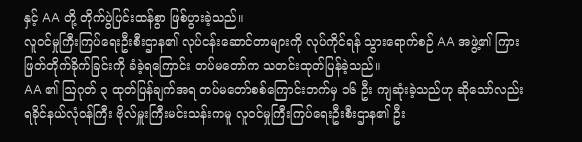နှင့် AA တို့ တိုက်ပွဲပြင်းထန်စွာ ဖြစ်ပွားခဲ့သည်။
လူဝင်မှုကြီးကြပ်ရေးဦးစီးဌာန၏ လုပ်ငန်းဆောင်တာများကို လုပ်ကိုင်ရန် သွားရောက်စဉ် AA အဖွဲ့၏ ကြားဖြတ်တိုက်ခိုက်ခြင်းကို ခံခဲ့ရကြောင်း တပ်မတော်က သတင်းထုတ်ပြန်ခဲ့သည်။
AA ၏ ဩဂုတ် ၃ ထုတ်ပြန်ချက်အရ တပ်မတော်စစ်ကြောင်းဘက်မှ ၁၆ ဦး ကျဆုံးခဲ့သည်ဟု ဆိုသော်လည်း ရခိုင်နယ်လုံဝန်ကြီး ဗိုလ်မှူးကြီးမင်းသန်းကမူ လူဝင်မှုကြီးကြပ်ရေးဦးစီးဌာန၏ ဦး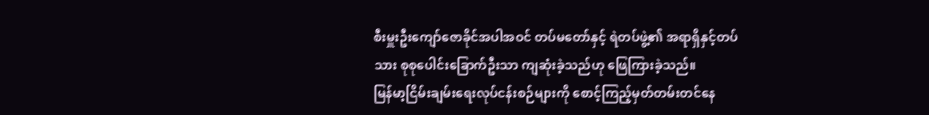စီးမှူးဦးကျော်ဇောခိုင်အပါအဝင် တပ်မတော်နှင့် ရဲတပ်ဖွဲ့၏ အရာရှိနှင့်တပ်သား စုစုပေါင်းခြောက်ဦးသာ ကျဆုံးခဲ့သည်ဟု ဖြေကြားခဲ့သည်။
မြန်မာ့ငြိမ်းချမ်းရေးလုပ်ငန်းစဉ်များကို စောင့်ကြည့်မှတ်တမ်းတင်နေ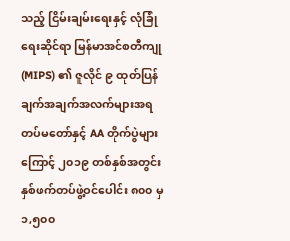သည့် ငြိမ်းချမ်းရေးနှင့် လုံခြုံရေးဆိုင်ရာ မြန်မာအင်စတီကျု (MIPS) ၏ ဇူလိုင် ၉ ထုတ်ပြန်ချက်အချက်အလက်များအရ တပ်မတော်နှင့် AA တိုက်ပွဲများကြောင့် ၂၀၁၉ တစ်နှစ်အတွင်း နှစ်ဖက်တပ်ဖွဲ့ဝင်ပေါင်း ၈၀၀ မှ ၁,၅၀၀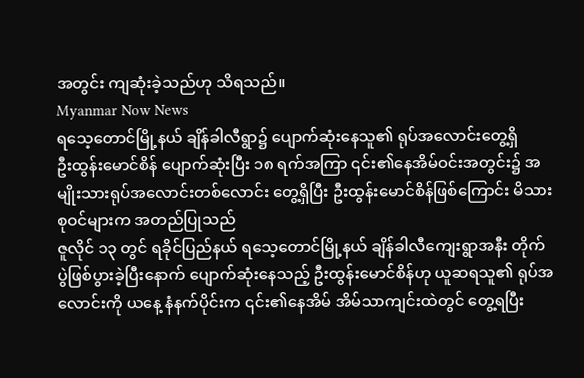အတွင်း ကျဆုံးခဲ့သည်ဟု သိရသည်။
Myanmar Now News
ရသေ့တောင်မြို့နယ် ချိန်ခါလီရွာ၌ ပျောက်ဆုံးနေသူ၏ ရုပ်အလောင်းတွေ့ရှိ
ဦးထွန်းမောင်စိန် ပျောက်ဆုံးပြီး ၁၈ ရက်အကြာ ၎င်း၏နေအိမ်ဝင်းအတွင်း၌ အမျိုးသားရုပ်အလောင်းတစ်လောင်း တွေ့ရှိပြီး ဦးထွန်းမောင်စိန်ဖြစ်ကြောင်း မိသားစုဝင်များက အတည်ပြုသည်
ဇူလိုင် ၁၃ တွင် ရခိုင်ပြည်နယ် ရသေ့တောင်မြို့နယ် ချိန်ခါလီကျေးရွာအနီး တိုက်ပွဲဖြစ်ပွားခဲ့ပြီးနောက် ပျောက်ဆုံးနေသည့် ဦးထွန်းမောင်စိန်ဟု ယူဆရသူ၏ ရုပ်အလောင်းကို ယနေ့ နံနက်ပိုင်းက ၎င်း၏နေအိမ် အိမ်သာကျင်းထဲတွင် တွေ့ရပြီး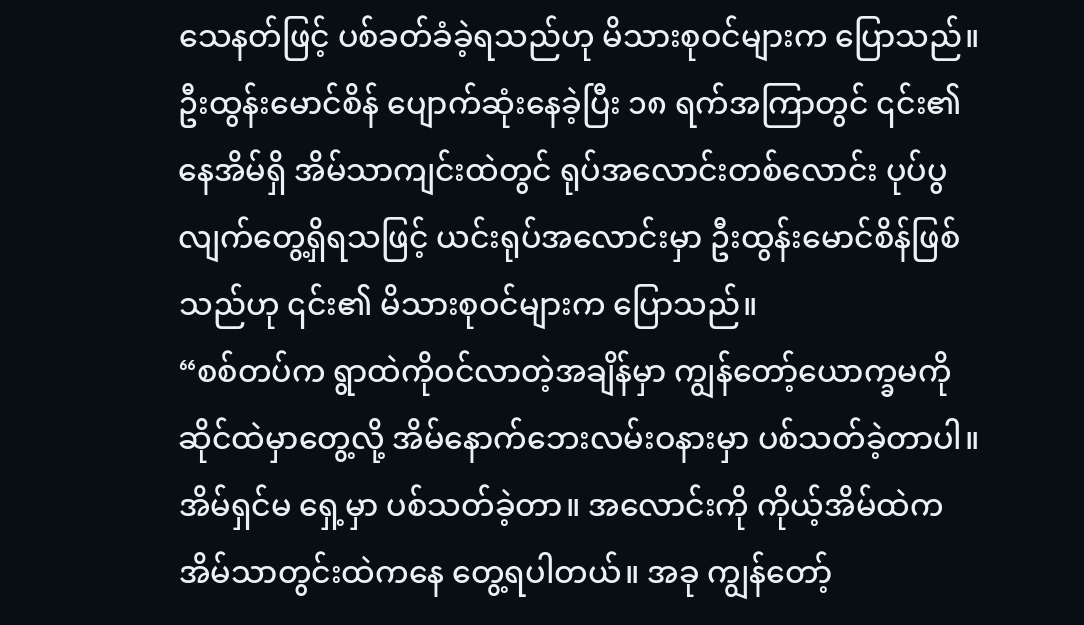သေနတ်ဖြင့် ပစ်ခတ်ခံခဲ့ရသည်ဟု မိသားစုဝင်များက ပြောသည်။
ဦးထွန်းမောင်စိန် ပျောက်ဆုံးနေခဲ့ပြီး ၁၈ ရက်အကြာတွင် ၎င်း၏နေအိမ်ရှိ အိမ်သာကျင်းထဲတွင် ရုပ်အလောင်းတစ်လောင်း ပုပ်ပွလျက်တွေ့ရှိရသဖြင့် ယင်းရုပ်အလောင်းမှာ ဦးထွန်းမောင်စိန်ဖြစ်သည်ဟု ၎င်း၏ မိသားစုဝင်များက ပြောသည်။
“စစ်တပ်က ရွာထဲကိုဝင်လာတဲ့အချိန်မှာ ကျွန်တော့်ယောက္ခမကို ဆိုင်ထဲမှာတွေ့လို့ အိမ်နောက်ဘေးလမ်းဝနားမှာ ပစ်သတ်ခဲ့တာပါ။ အိမ်ရှင်မ ရှေ့မှာ ပစ်သတ်ခဲ့တာ။ အလောင်းကို ကိုယ့်အိမ်ထဲက အိမ်သာတွင်းထဲကနေ တွေ့ရပါတယ်။ အခု ကျွန်တော့်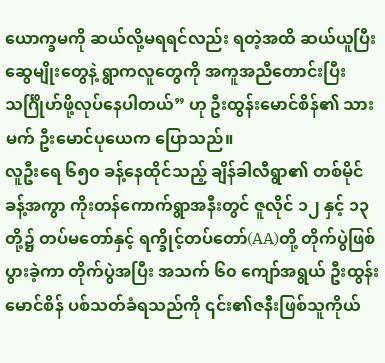ယောက္ခမကို ဆယ်လို့မရရင်လည်း ရတဲ့အထိ ဆယ်ယူပြီး ဆွေမျိုးတွေနဲ့ ရွာကလူတွေကို အကူအညီတောင်းပြီး သင်္ဂြိုဟ်ဖို့လုပ်နေပါတယ်” ဟု ဦးထွန်းမောင်စိန်၏ သားမက် ဦးမောင်ပုယေက ပြောသည်။
လူဦးရေ ၆၅၀ ခန့်နေထိုင်သည့် ချိန်ခါလီရွာ၏ တစ်မိုင်ခန့်အကွာ ကိုးတန်ကောက်ရွာအနီးတွင် ဇူလိုင် ၁၂ နှင့် ၁၃ တို့၌ တပ်မတော်နှင့် ရက္ခိုင့်တပ်တော်(AA)တို့ တိုက်ပွဲဖြစ်ပွားခဲ့ကာ တိုက်ပွဲအပြီး အသက် ၆၀ ကျော်အရွယ် ဦးထွန်းမောင်စိန် ပစ်သတ်ခံရသည်ကို ၎င်း၏ဇနီးဖြစ်သူကိုယ်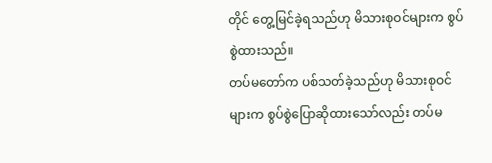တိုင် တွေ့မြင်ခဲ့ရသည်ဟု မိသားစုဝင်များက စွပ်စွဲထားသည်။
တပ်မတော်က ပစ်သတ်ခဲ့သည်ဟု မိသားစုဝင်များက စွပ်စွဲပြောဆိုထားသော်လည်း တပ်မ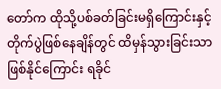တော်က ထိုသို့ပစ်ခတ်ခြင်းမရှိကြောင်းနှင့် တိုက်ပွဲဖြစ်နေချိန်တွင် ထိမှန်သွားခြင်းသာဖြစ်နိုင်ကြောင်း ရခိုင်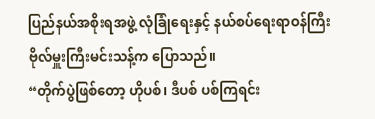ပြည်နယ်အစိုးရအဖွဲ့ လုံခြုံရေးနှင့် နယ်စပ်ရေးရာဝန်ကြီး ဗိုလ်မှူးကြီးမင်းသန့်က ပြောသည်။
“တိုက်ပွဲဖြစ်တော့ ဟိုပစ်၊ ဒီပစ် ပစ်ကြရင်း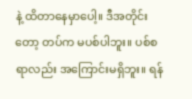နဲ့ ထိတာနေမှာပေါ့။ ဒီအတိုင်းတော့ တပ်က မပစ်ပါဘူး။ ပစ်စရာလည်း အကြောင်းမရှိဘူး။ ရန်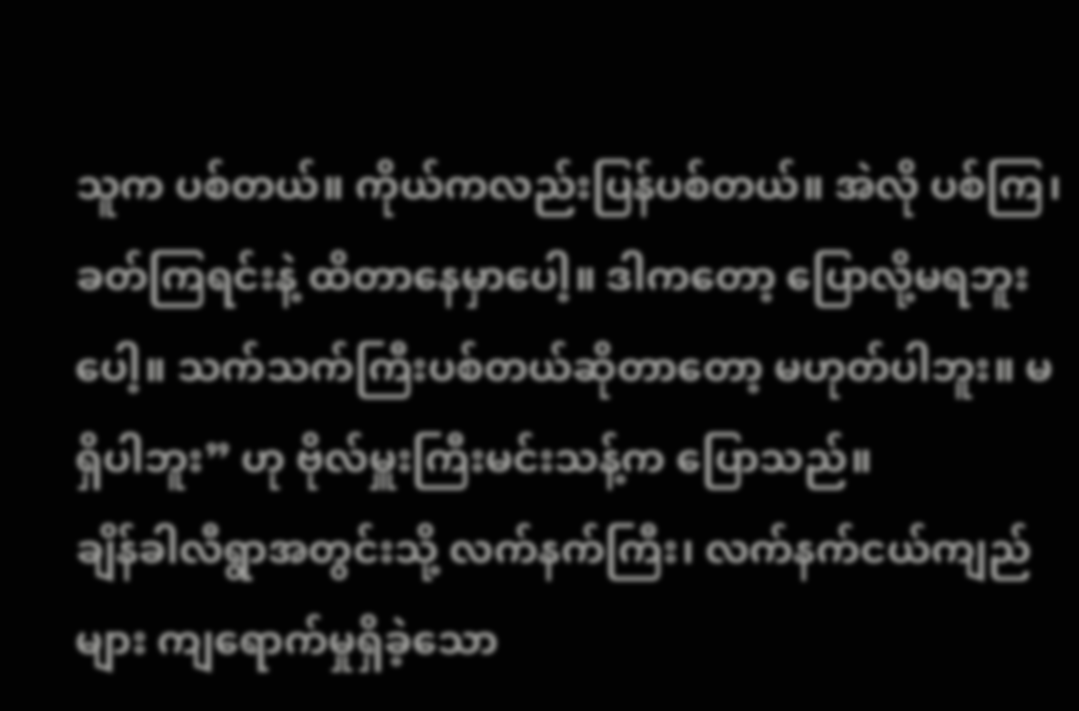သူက ပစ်တယ်။ ကိုယ်ကလည်းပြန်ပစ်တယ်။ အဲလို ပစ်ကြ၊ ခတ်ကြရင်းနဲ့ ထိတာနေမှာပေါ့။ ဒါကတော့ ပြောလို့မရဘူးပေါ့။ သက်သက်ကြီးပစ်တယ်ဆိုတာတော့ မဟုတ်ပါဘူး။ မရှိပါဘူး” ဟု ဗိုလ်မှူးကြီးမင်းသန့်က ပြောသည်။
ချိန်ခါလီရွာအတွင်းသို့ လက်နက်ကြီး၊ လက်နက်ငယ်ကျည်များ ကျရောက်မှုရှိခဲ့သော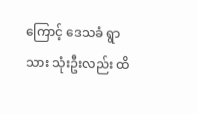ကြောင့် ဒေသခံ ရွာသား သုံးဦးလည်း ထိ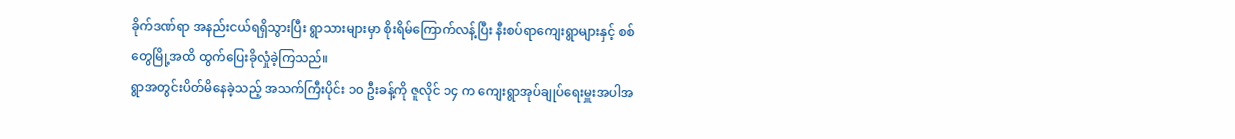ခိုက်ဒဏ်ရာ အနည်းငယ်ရရှိသွားပြီး ရွာသားများမှာ စိုးရိမ်ကြောက်လန့်ပြီး နီးစပ်ရာကျေးရွာများနှင့် စစ်တွေမြို့အထိ ထွက်ပြေးခိုလှုံခဲ့ကြသည်။
ရွာအတွင်းပိတ်မိနေခဲ့သည့် အသက်ကြီးပိုင်း ၁၀ ဦးခန့်ကို ဇူလိုင် ၁၄ က ကျေးရွာအုပ်ချုပ်ရေးမှူးအပါအ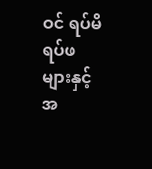ဝင် ရပ်မိရပ်ဖများနှင့် အ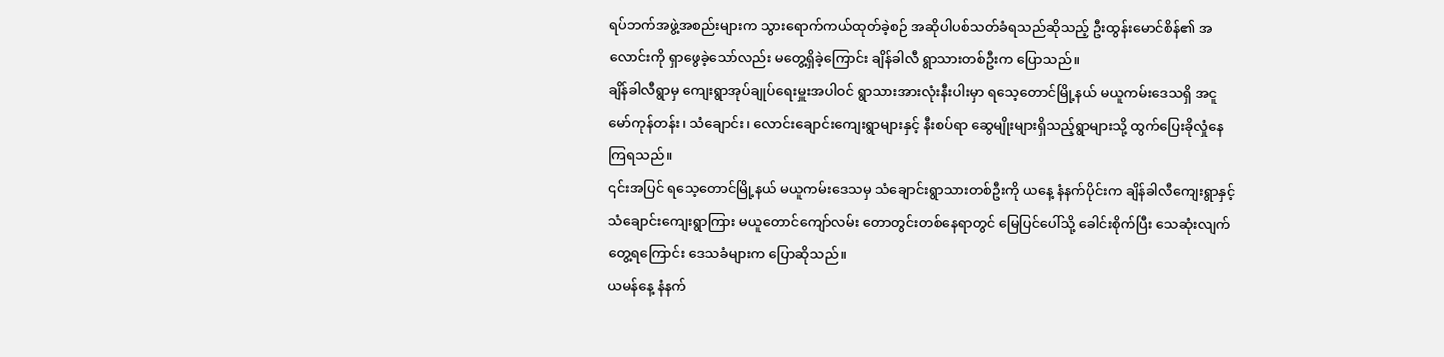ရပ်ဘက်အဖွဲ့အစည်းများက သွားရောက်ကယ်ထုတ်ခဲ့စဉ် အဆိုပါပစ်သတ်ခံရသည်ဆိုသည့် ဦးထွန်းမောင်စိန်၏ အလောင်းကို ရှာဖွေခဲ့သော်လည်း မတွေ့ရှိခဲ့ကြောင်း ချိန်ခါလီ ရွာသားတစ်ဦးက ပြောသည်။
ချိန်ခါလီရွာမှ ကျေးရွာအုပ်ချုပ်ရေးမှူးအပါဝင် ရွာသားအားလုံးနီးပါးမှာ ရသေ့တောင်မြို့နယ် မယူကမ်းဒေသရှိ အငူမော်ကုန်တန်း၊ သံချောင်း၊ လောင်းချောင်းကျေးရွာများနှင့် နီးစပ်ရာ ဆွေမျိုးများရှိသည့်ရွာများသို့ ထွက်ပြေးခိုလှုံနေကြရသည်။
၎င်းအပြင် ရသေ့တောင်မြို့နယ် မယူကမ်းဒေသမှ သံချောင်းရွာသားတစ်ဦးကို ယနေ့ နံနက်ပိုင်းက ချိန်ခါလီကျေးရွာနှင့် သံချောင်းကျေးရွာကြား မယူတောင်ကျော်လမ်း တောတွင်းတစ်နေရာတွင် မြေပြင်ပေါ်သို့ ခေါင်းစိုက်ပြီး သေဆုံးလျက်တွေ့ရကြောင်း ဒေသခံများက ပြောဆိုသည်။
ယမန်နေ့ နံနက်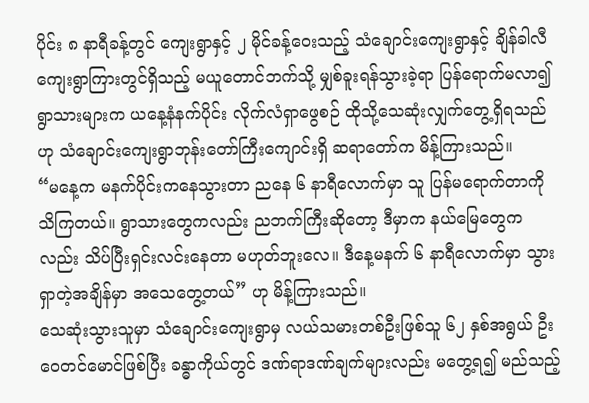ပိုင်း ၈ နာရီခန့်တွင် ကျေးရွာနှင့် ၂ မိုင်ခန့်ဝေးသည့် သံချောင်းကျေးရွာနှင့် ချိန်ခါလီကျေးရွာကြားတွင်ရှိသည့် မယူတောင်ဘက်သို့ မျှစ်ခူးရန်သွားခဲ့ရာ ပြန်ရောက်မလာ၍ ရွာသားများက ယနေ့နံနက်ပိုင်း လိုက်လံရှာဖွေစဉ် ထိုသို့သေဆုံးလျှက်တွေ့ရှိရသည်ဟု သံချောင်းကျေးရွာဘုန်းတော်ကြီးကျောင်းရှိ ဆရာတော်က မိန့်ကြားသည်။
“မနေ့က မနက်ပိုင်းကနေသွားတာ ညနေ ၆ နာရီလောက်မှာ သူ ပြန်မရောက်တာကို သိကြတယ်။ ရွာသားတွေကလည်း ညဘက်ကြီးဆိုတော့ ဒီမှာက နယ်မြေတွေကလည်း သိပ်ပြီးရှင်းလင်းနေတာ မဟုတ်ဘူးလေ။ ဒီနေ့မနက် ၆ နာရီလောက်မှာ သွားရှာတဲ့အချိန်မှာ အသေတွေ့တယ်” ဟု မိန့်ကြားသည်။
သေဆုံးသွားသူမှာ သံချောင်းကျေးရွာမှ လယ်သမားတစ်ဦးဖြစ်သူ ၆၂ နှစ်အရွယ် ဦးဝေတင်မောင်ဖြစ်ပြီး ခန္ဓာကိုယ်တွင် ဒဏ်ရာဒဏ်ချက်များလည်း မတွေ့ရ၍ မည်သည့်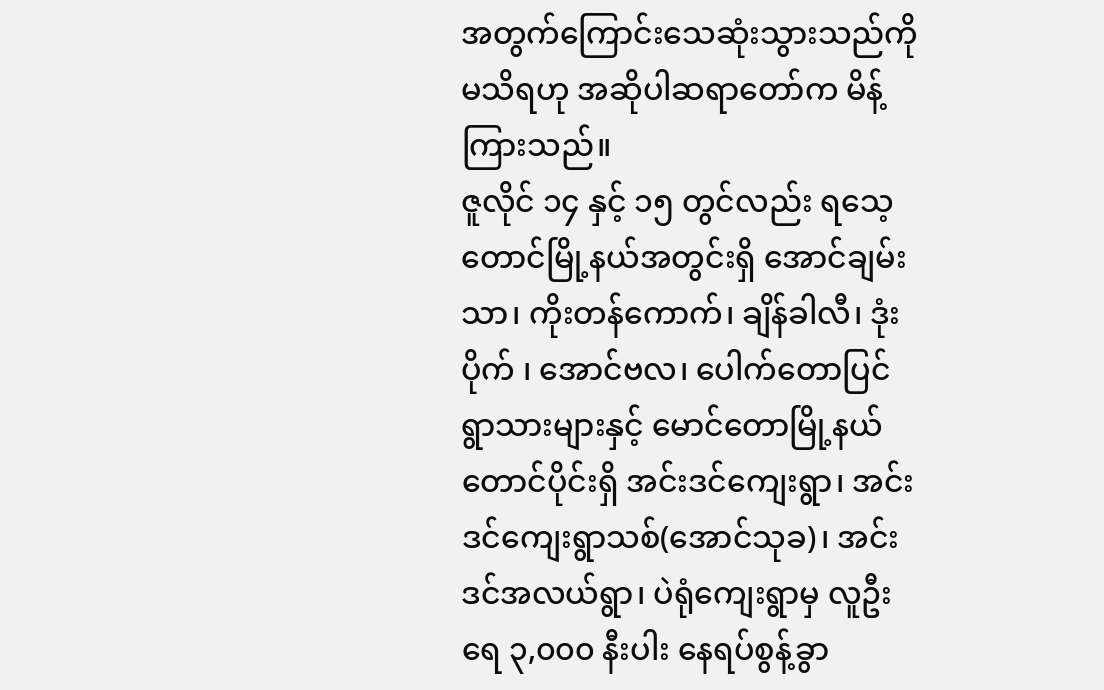အတွက်ကြောင်းသေဆုံးသွားသည်ကို မသိရဟု အဆိုပါဆရာတော်က မိန့်ကြားသည်။
ဇူလိုင် ၁၄ နှင့် ၁၅ တွင်လည်း ရသေ့တောင်မြို့နယ်အတွင်းရှိ အောင်ချမ်းသာ၊ ကိုးတန်ကောက်၊ ချိန်ခါလီ၊ ဒုံးပိုက် ၊ အောင်ဗလ၊ ပေါက်တောပြင် ရွာသားများနှင့် မောင်တောမြို့နယ် တောင်ပိုင်းရှိ အင်းဒင်ကျေးရွာ၊ အင်းဒင်ကျေးရွာသစ်(အောင်သုခ)၊ အင်းဒင်အလယ်ရွာ၊ ပဲရုံကျေးရွာမှ လူဦးရေ ၃,၀၀၀ နီးပါး နေရပ်စွန့်ခွာ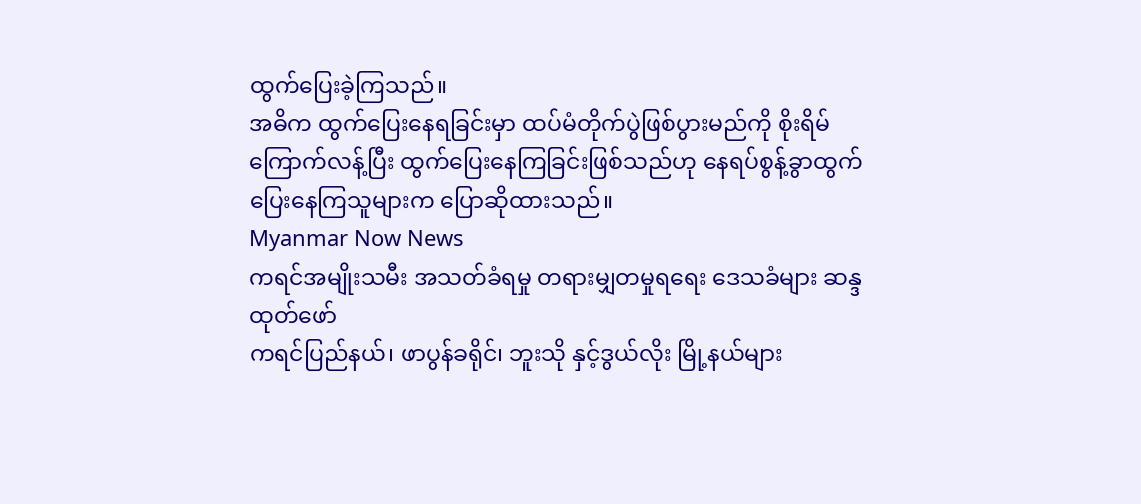ထွက်ပြေးခဲ့ကြသည်။
အဓိက ထွက်ပြေးနေရခြင်းမှာ ထပ်မံတိုက်ပွဲဖြစ်ပွားမည်ကို စိုးရိမ်ကြောက်လန့်ပြီး ထွက်ပြေးနေကြခြင်းဖြစ်သည်ဟု နေရပ်စွန့်ခွာထွက်ပြေးနေကြသူများက ပြောဆိုထားသည်။
Myanmar Now News
ကရင်အမျိုးသမီး အသတ်ခံရမှု တရားမျှတမှုရရေး ဒေသခံများ ဆန္ဒထုတ်ဖော်
ကရင်ပြည်နယ်၊ ဖာပွန်ခရိုင်၊ ဘူးသို နှင့်ဒွယ်လိုး မြို့နယ်များ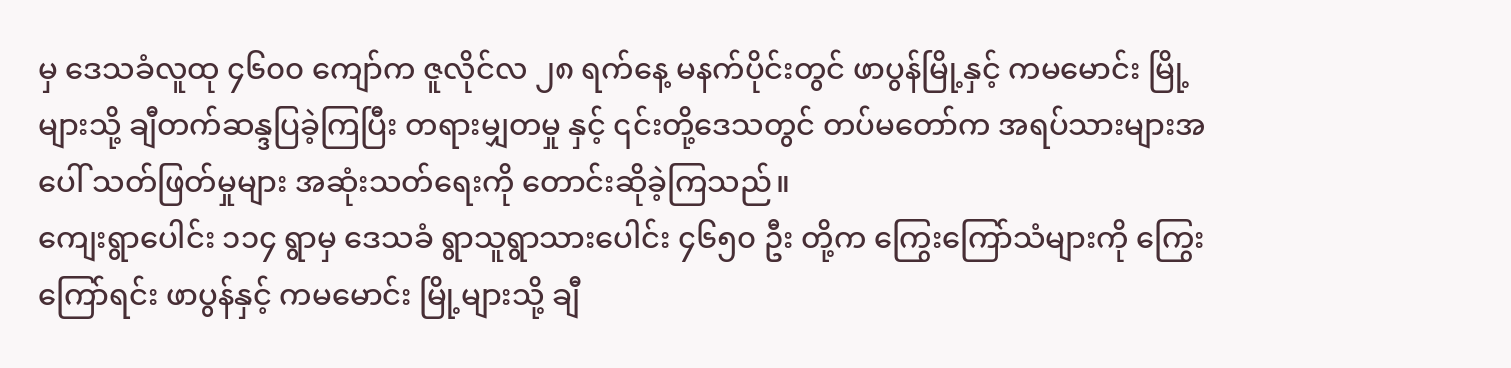မှ ဒေသခံလူထု ၄၆၀၀ ကျော်က ဇူလိုင်လ ၂၈ ရက်နေ့ မနက်ပိုင်းတွင် ဖာပွန်မြို့နှင့် ကမမောင်း မြို့များသို့ ချီတက်ဆန္ဒပြခဲ့ကြပြီး တရားမျှတမှု နှင့် ၎င်းတို့ဒေသတွင် တပ်မတော်က အရပ်သားများအပေါ် သတ်ဖြတ်မှုများ အဆုံးသတ်ရေးကို တောင်းဆိုခဲ့ကြသည်။
ကျေးရွာပေါင်း ၁၁၄ ရွာမှ ဒေသခံ ရွာသူရွာသားပေါင်း ၄၆၅၀ ဦး တို့က ကြွေးကြော်သံများကို ကြွေးကြော်ရင်း ဖာပွန်နှင့် ကမမောင်း မြို့များသို့ ချီ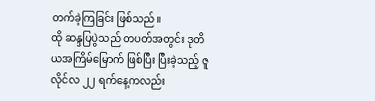တက်ခဲ့ကြခြင်း ဖြစ်သည်။
ထို ဆန္ဒပြပွဲသည် တပတ်အတွင်း ဒုတိယအကြိမ်မြောက် ဖြစ်ပြီး ပြီးခဲ့သည့် ဇူလိုင်လ ၂၂ ရက်နေ့ကလည်း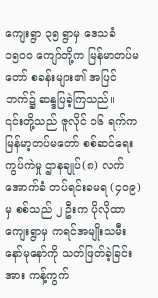ကျေးရွာ ၃၅ ရွာမှ ဒေသခံ ၁၅၀၀ ကျော်တို့က မြန်မာတပ်မတော် စခန်းများ၏ အပြင်ဘက်၌ ဆန္ဒပြခဲ့ကြသည်။
၎င်းတို့သည် ဇူလိုင် ၁၆ ရက်က မြန်မာ့တပ်မတော် စစ်ဆင်ရေးကွပ်ကဲမှု ဌာနချုပ်(၈) လက်အောက်ခံ တပ်ရင်းခမရ (၄၀၉) မှ စစ်သည် ၂ ဦးက ပိုလိုထာကျေးရွာမှ ကရင်အမျိုးသမီး နော်မုနော်ကို သတ်ဖြတ်ခဲ့ခြင်းအား ကန့်ကွက်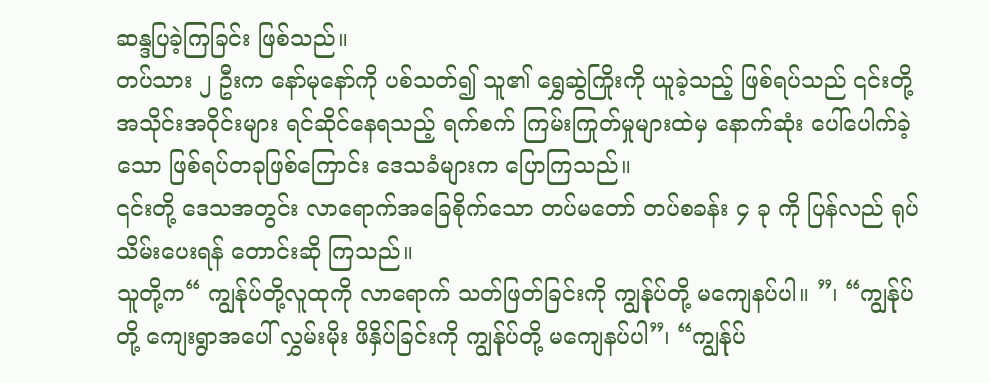ဆန္ဒပြခဲ့ကြခြင်း ဖြစ်သည်။
တပ်သား ၂ ဦးက နော်မုနော်ကို ပစ်သတ်၍ သူ၏ ရွှေဆွဲကြိုးကို ယူခဲ့သည့် ဖြစ်ရပ်သည် ၎င်းတို့အသိုင်းအဝိုင်းများ ရင်ဆိုင်နေရသည့် ရက်စက် ကြမ်းကြုတ်မှုများထဲမှ နောက်ဆုံး ပေါ်ပေါက်ခဲ့သော ဖြစ်ရပ်တခုဖြစ်ကြောင်း ဒေသခံများက ပြောကြသည်။
၎င်းတို့ ဒေသအတွင်း လာရောက်အခြေစိုက်သော တပ်မတော် တပ်စခန်း ၄ ခု ကို ပြန်လည် ရုပ်သိမ်းပေးရန် တောင်းဆို ကြသည်။
သူတို့က“ ကျွန်ုပ်တို့လူထုကို လာရောက် သတ်ဖြတ်ခြင်းကို ကျွန်ုပ်တို့ မကျေနပ်ပါ။ ”၊ “ကျွန်ုပ်တို့ ကျေးရွာအပေါ် လွှမ်းမိုး ဖိနှိပ်ခြင်းကို ကျွန်ုပ်တို့ မကျေနပ်ပါ”၊ “ကျွန်ုပ်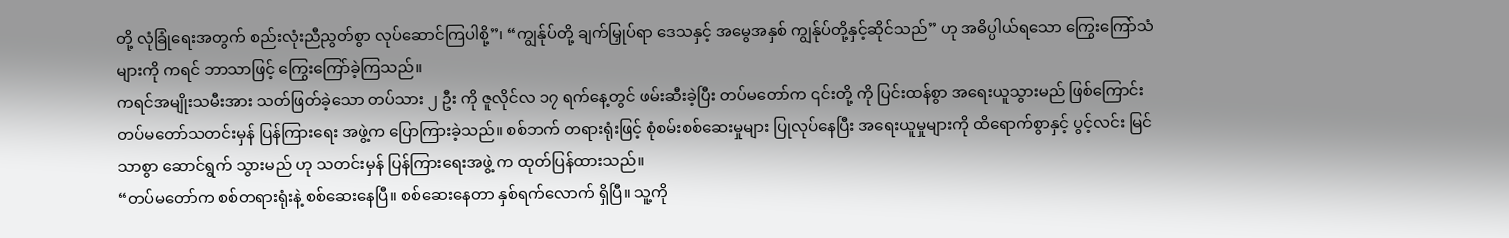တို့ လုံခြုံရေးအတွက် စည်းလုံးညီညွတ်စွာ လုပ်ဆောင်ကြပါစို့”၊ “ကျွန်ုပ်တို့ ချက်မြှုပ်ရာ ဒေသနှင့် အမွေအနှစ် ကျွန်ုပ်တို့နှင့်ဆိုင်သည်” ဟု အဓိပ္ပါယ်ရသော ကြွေးကြော်သံများကို ကရင် ဘာသာဖြင့် ကြွေးကြော်ခဲ့ကြသည်။
ကရင်အမျိုးသမီးအား သတ်ဖြတ်ခဲ့သော တပ်သား ၂ ဦး ကို ဇူလိုင်လ ၁၇ ရက်နေ့တွင် ဖမ်းဆီးခဲ့ပြီး တပ်မတော်က ၎င်းတို့ ကို ပြင်းထန်စွာ အရေးယူသွားမည် ဖြစ်ကြောင်း တပ်မတော်သတင်းမှန် ပြန်ကြားရေး အဖွဲ့က ပြောကြားခဲ့သည်။ စစ်ဘက် တရားရုံးဖြင့် စုံစမ်းစစ်ဆေးမှုများ ပြုလုပ်နေပြီး အရေးယူမှုများကို ထိရောက်စွာနှင့် ပွင့်လင်း မြင်သာစွာ ဆောင်ရွက် သွားမည် ဟု သတင်းမှန် ပြန်ကြားရေးအဖွဲ့ က ထုတ်ပြန်ထားသည်။
“တပ်မတော်က စစ်တရားရုံးနဲ့ စစ်ဆေးနေပြီ။ စစ်ဆေးနေတာ နှစ်ရက်လောက် ရှိပြီ။ သူ့ကို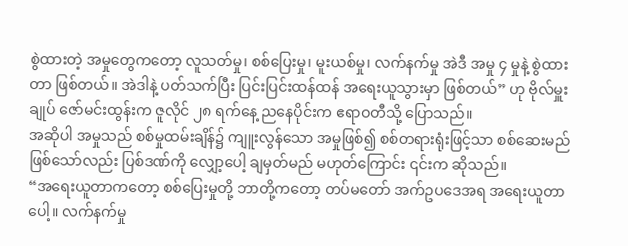စွဲထားတဲ့ အမှုတွေကတော့ လူသတ်မှု၊ စစ်ပြေးမှု၊ မူးယစ်မှု၊ လက်နက်မှု အဲဒီ အမှု ၄ မှုနဲ့ စွဲထားတာ ဖြစ်တယ်။ အဲဒါနဲ့ ပတ်သက်ပြီး ပြင်းပြင်းထန်ထန် အရေးယူသွားမှာ ဖြစ်တယ်” ဟု ဗိုလ်မှူးချုပ် ဇော်မင်းထွန်းက ဇူလိုင် ၂၈ ရက်နေ့ ညနေပိုင်းက ဧရာဝတီသို့ ပြောသည်။
အဆိုပါ အမှုသည် စစ်မှုထမ်းချိန်၌ ကျူးလွန်သော အမှုဖြစ်၍ စစ်တရားရုံးဖြင့်သာ စစ်ဆေးမည် ဖြစ်သော်လည်း ပြစ်ဒဏ်ကို လျှော့ပေါ့ ချမှတ်မည် မဟုတ်ကြောင်း ၎င်းက ဆိုသည်။
“အရေးယူတာကတော့ စစ်ပြေးမှုတို့ ဘာတို့ကတော့ တပ်မတော် အက်ဥပဒေအရ အရေးယူတာပေါ့။ လက်နက်မှု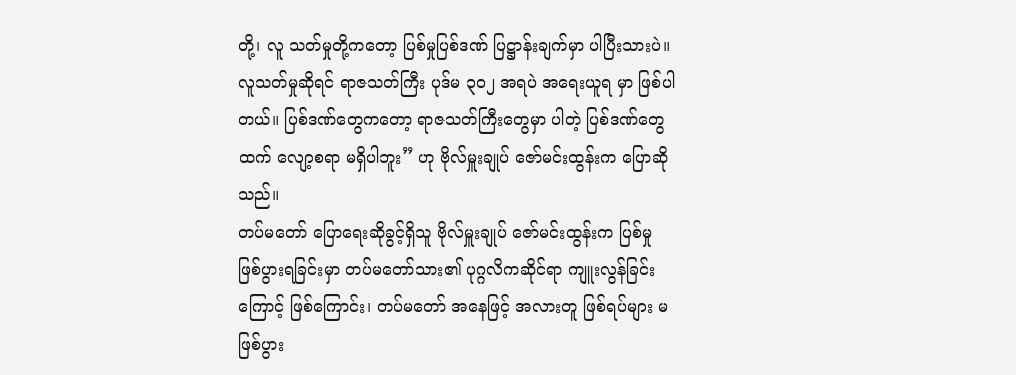တို့၊ လူ သတ်မှုတို့ကတော့ ပြစ်မှုပြစ်ဒဏ် ပြဋ္ဌာန်းချက်မှာ ပါပြီးသားပဲ။ လူသတ်မှုဆိုရင် ရာဇသတ်ကြီး ပုဒ်မ ၃၀၂ အရပဲ အရေးယူရ မှာ ဖြစ်ပါတယ်။ ပြစ်ဒဏ်တွေကတော့ ရာဇသတ်ကြီးတွေမှာ ပါတဲ့ ပြစ်ဒဏ်တွေထက် လျော့စရာ မရှိပါဘူး” ဟု ဗိုလ်မှူးချုပ် ဇော်မင်းထွန်းက ပြောဆိုသည်။
တပ်မတော် ပြောရေးဆိုခွင့်ရှိသူ ဗိုလ်မှူးချုပ် ဇော်မင်းထွန်းက ပြစ်မှုဖြစ်ပွားရခြင်းမှာ တပ်မတော်သား၏ ပုဂ္ဂလိကဆိုင်ရာ ကျူးလွန်ခြင်းကြောင့် ဖြစ်ကြောင်း၊ တပ်မတော် အနေဖြင့် အလားတူ ဖြစ်ရပ်များ မဖြစ်ပွား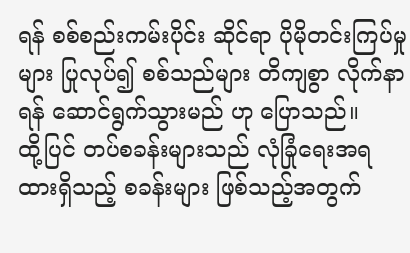ရန် စစ်စည်းကမ်းပိုင်း ဆိုင်ရာ ပိုမိုတင်းကြပ်မှုများ ပြုလုပ်၍ စစ်သည်များ တိကျစွာ လိုက်နာရန် ဆောင်ရွက်သွားမည် ဟု ပြောသည်။
ထို့ပြင် တပ်စခန်းများသည် လုံခြုံရေးအရ ထားရှိသည့် စခန်းများ ဖြစ်သည့်အတွက်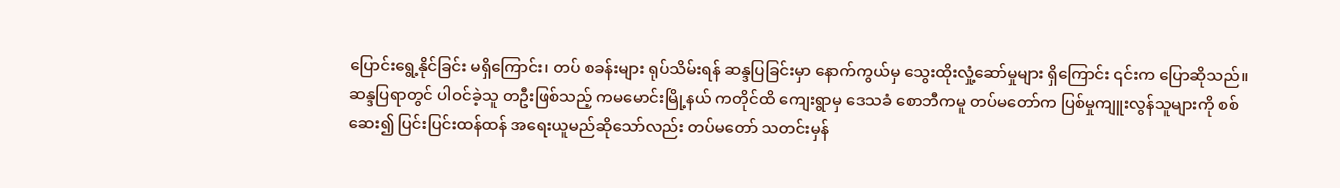ပြောင်းရွေ့နိုင်ခြင်း မရှိကြောင်း၊ တပ် စခန်းများ ရုပ်သိမ်းရန် ဆန္ဒပြခြင်းမှာ နောက်ကွယ်မှ သွေးထိုးလှုံ့ဆော်မှုများ ရှိကြောင်း ၎င်းက ပြောဆိုသည်။
ဆန္ဒပြရာတွင် ပါဝင်ခဲ့သူ တဦးဖြစ်သည့် ကမမောင်းမြို့နယ် ကတိုင်ထိ ကျေးရွာမှ ဒေသခံ စောဘီကမူ တပ်မတော်က ပြစ်မှုကျူးလွန်သူများကို စစ်ဆေး၍ ပြင်းပြင်းထန်ထန် အရေးယူမည်ဆိုသော်လည်း တပ်မတော် သတင်းမှန်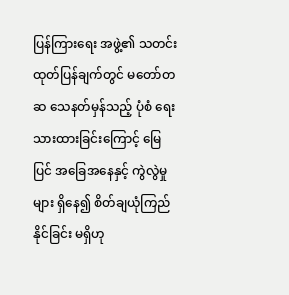ပြန်ကြားရေး အဖွဲ့၏ သတင်းထုတ်ပြန်ချက်တွင် မတော်တဆ သေနတ်မှန်သည့် ပုံစံ ရေးသားထားခြင်းကြောင့် မြေပြင် အခြေအနေနှင့် ကွဲလွဲမှုများ ရှိနေ၍ စိတ်ချယုံကြည်နိုင်ခြင်း မရှိဟု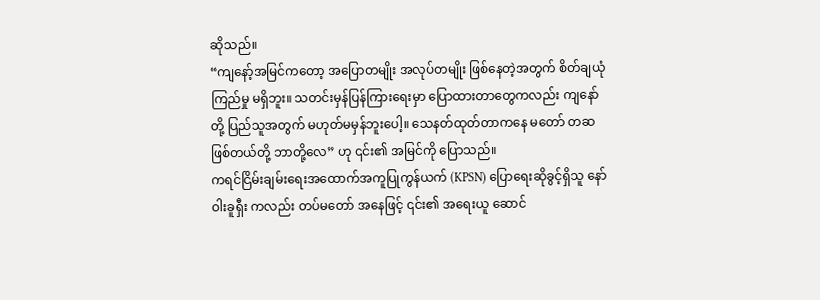ဆိုသည်။
“ကျနော့်အမြင်ကတော့ အပြောတမျိုး အလုပ်တမျိုး ဖြစ်နေတဲ့အတွက် စိတ်ချယုံကြည်မှု မရှိဘူး။ သတင်းမှန်ပြန်ကြားရေးမှာ ပြောထားတာတွေကလည်း ကျနော်တို့ ပြည်သူအတွက် မဟုတ်မမှန်ဘူးပေါ့။ သေနတ်ထုတ်တာကနေ မတော် တဆ ဖြစ်တယ်တို့ ဘာတို့လေ” ဟု ၎င်း၏ အမြင်ကို ပြောသည်။
ကရင်ငြိမ်းချမ်းရေးအထောက်အကူပြုကွန်ယက် (KPSN) ပြောရေးဆိုခွင့်ရှိသူ နော်ဝါးခူရှီး ကလည်း တပ်မတော် အနေဖြင့် ၎င်း၏ အရေးယူ ဆောင်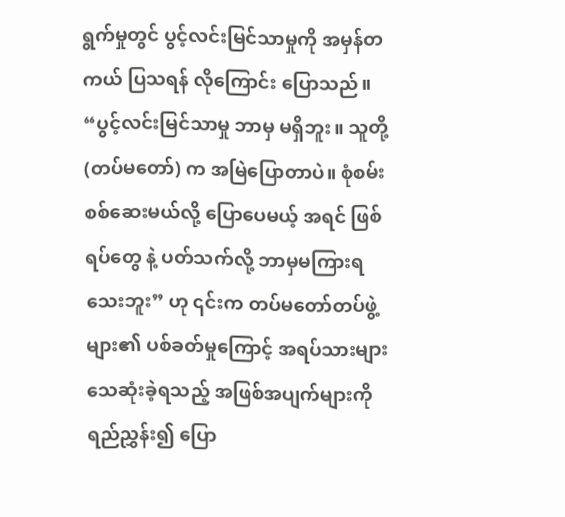ရွက်မှုတွင် ပွင့်လင်းမြင်သာမှုကို အမှန်တကယ် ပြသရန် လိုကြောင်း ပြောသည်။
“ပွင့်လင်းမြင်သာမှု ဘာမှ မရှိဘူး။ သူတို့ (တပ်မတော်) က အမြဲပြောတာပဲ။ စုံစမ်းစစ်ဆေးမယ်လို့ ပြောပေမယ့် အရင် ဖြစ်ရပ်တွေ နဲ့ ပတ်သက်လို့ ဘာမှမကြားရသေးဘူး” ဟု ၎င်းက တပ်မတော်တပ်ဖွဲ့များ၏ ပစ်ခတ်မှုကြောင့် အရပ်သားများ သေဆုံးခဲ့ရသည့် အဖြစ်အပျက်များကို ရည်ညွှန်း၍ ပြော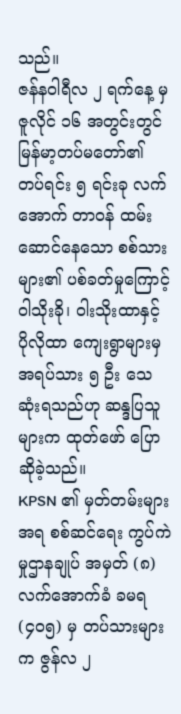သည်။
ဇန်နဝါရီလ ၂ ရက်နေ့ မှ ဇူလိုင် ၁၆ အတွင်းတွင် မြန်မာ့တပ်မတော်၏ တပ်ရင်း ၅ ရင်းခု လက်အောက် တာဝန် ထမ်းဆောင်နေသော စစ်သားများ၏ ပစ်ခတ်မှုကြောင့် ဝါသိုးခို၊ ဝါးသိုးထာနှင့် ပိုလိုထာ ကျေးရွာများမှ အရပ်သား ၅ ဦး သေဆုံးရသည်ဟု ဆန္ဒပြသူများက ထုတ်ဖော် ပြောဆိုခဲ့သည်။
KPSN ၏ မှတ်တမ်းများအရ စစ်ဆင်ရေး ကွပ်ကဲမှုဌာနချုပ် အမှတ် (၈) လက်အောက်ခံ ခမရ (၄၀၅) မှ တပ်သားများ က ဇွန်လ ၂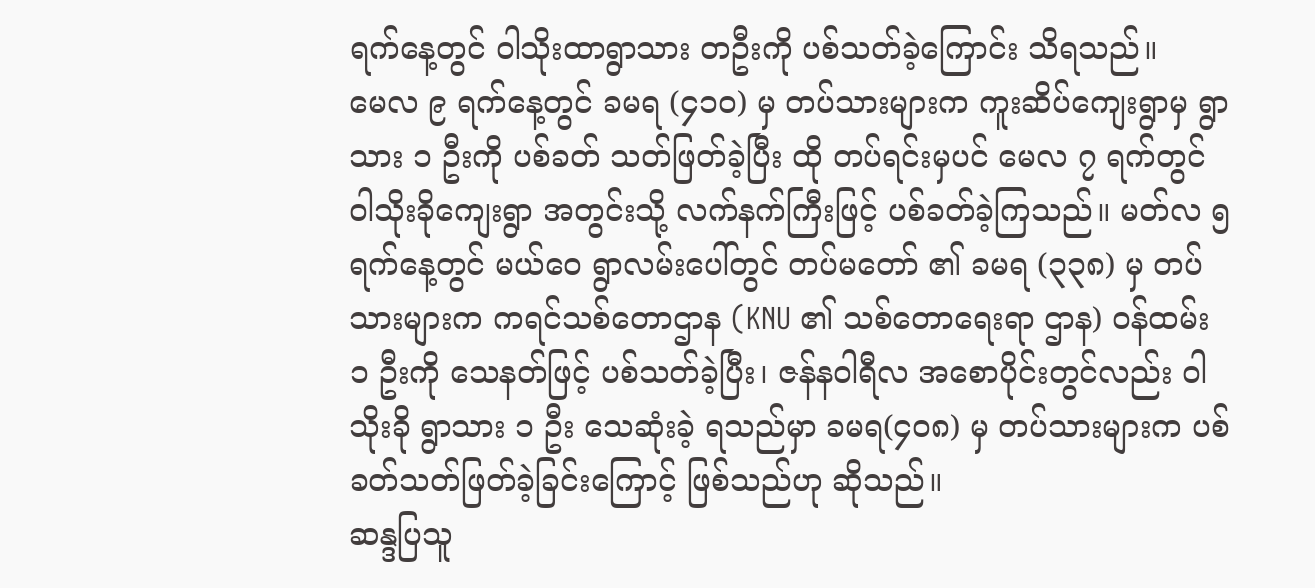ရက်နေ့တွင် ဝါသိုးထာရွာသား တဦးကို ပစ်သတ်ခဲ့ကြောင်း သိရသည်။
မေလ ၉ ရက်နေ့တွင် ခမရ (၄၁၀) မှ တပ်သားများက ကူးဆိပ်ကျေးရွာမှ ရွာသား ၁ ဦးကို ပစ်ခတ် သတ်ဖြတ်ခဲ့ပြီး ထို တပ်ရင်းမှပင် မေလ ၇ ရက်တွင် ဝါသိုးခိုကျေးရွာ အတွင်းသို့ လက်နက်ကြီးဖြင့် ပစ်ခတ်ခဲ့ကြသည်။ မတ်လ ၅ ရက်နေ့တွင် မယ်ဝေ ရွာလမ်းပေါ်တွင် တပ်မတော် ၏ ခမရ (၃၃၈) မှ တပ်သားများက ကရင်သစ်တောဌာန (KNU ၏ သစ်တောရေးရာ ဌာန) ဝန်ထမ်း ၁ ဦးကို သေနတ်ဖြင့် ပစ်သတ်ခဲ့ပြီး၊ ဇန်နဝါရီလ အစောပိုင်းတွင်လည်း ဝါသိုးခို ရွာသား ၁ ဦး သေဆုံးခဲ့ ရသည်မှာ ခမရ(၄၀၈) မှ တပ်သားများက ပစ်ခတ်သတ်ဖြတ်ခဲ့ခြင်းကြောင့် ဖြစ်သည်ဟု ဆိုသည်။
ဆန္ဒပြသူ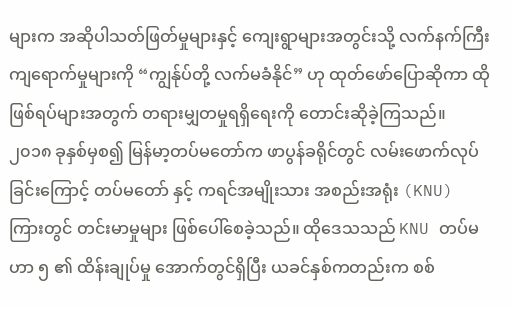များက အဆိုပါသတ်ဖြတ်မှုများနှင့် ကျေးရွာများအတွင်းသို့ လက်နက်ကြီး ကျရောက်မှုများကို “ကျွန်ုပ်တို့ လက်မခံနိုင်” ဟု ထုတ်ဖော်ပြောဆိုကာ ထိုဖြစ်ရပ်များအတွက် တရားမျှတမှုရရှိရေးကို တောင်းဆိုခဲ့ကြသည်။
၂၀၁၈ ခုနှစ်မှစ၍ မြန်မာ့တပ်မတော်က ဖာပွန်ခရိုင်တွင် လမ်းဖောက်လုပ်ခြင်းကြောင့် တပ်မတော် နှင့် ကရင်အမျိုးသား အစည်းအရုံး (KNU) ကြားတွင် တင်းမာမှုများ ဖြစ်ပေါ်စေခဲ့သည်။ ထိုဒေသသည် KNU တပ်မဟာ ၅ ၏ ထိန်းချုပ်မှု အောက်တွင်ရှိပြီး ယခင်နှစ်ကတည်းက စစ်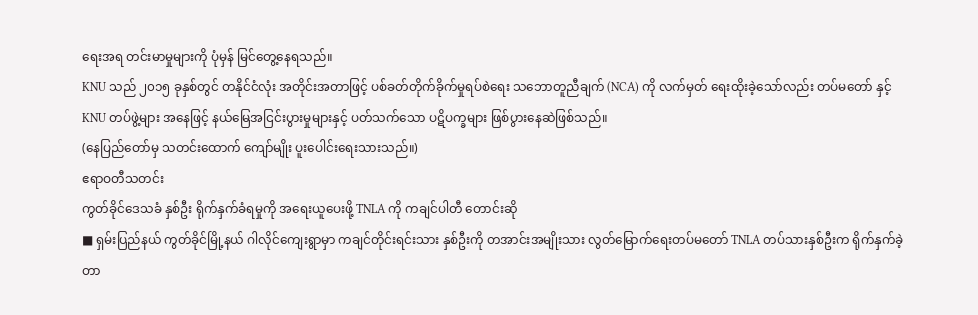ရေးအရ တင်းမာမှုများကို ပုံမှန် မြင်တွေ့နေရသည်။
KNU သည် ၂၀၁၅ ခုနှစ်တွင် တနိုင်ငံလုံး အတိုင်းအတာဖြင့် ပစ်ခတ်တိုက်ခိုက်မှုရပ်စဲရေး သဘောတူညီချက် (NCA) ကို လက်မှတ် ရေးထိုးခဲ့သော်လည်း တပ်မတော် နှင့် KNU တပ်ဖွဲ့များ အနေဖြင့် နယ်မြေအငြင်းပွားမှုများနှင့် ပတ်သက်သော ပဋိပက္ခများ ဖြစ်ပွားနေဆဲဖြစ်သည်။
(နေပြည်တော်မှ သတင်းထောက် ကျော်မျိုး ပူးပေါင်းရေးသားသည်။)
ဧရာဝတီသတင်း
ကွတ်ခိုင်ဒေသခံ နှစ်ဦး ရိုက်နှက်ခံရမှုကို အရေးယူပေးဖို့ TNLA ကို ကချင်ပါတီ တောင်းဆို
■ ရှမ်းပြည်နယ် ကွတ်ခိုင်မြို့နယ် ဂါလိုင်ကျေးရွာမှာ ကချင်တိုင်းရင်းသား နှစ်ဦးကို တအာင်းအမျိုးသား လွတ်မြောက်ရေးတပ်မတော် TNLA တပ်သားနှစ်ဦးက ရိုက်နှက်ခဲ့တာ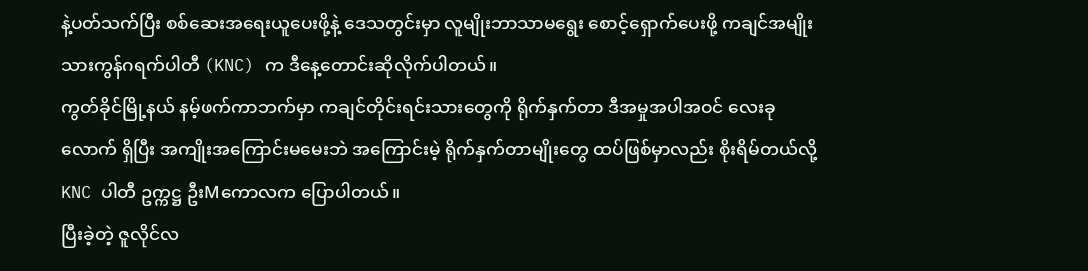နဲ့ပတ်သက်ပြီး စစ်ဆေးအရေးယူပေးဖို့နဲ့ ဒေသတွင်းမှာ လူမျိုးဘာသာမရွေး စောင့်ရှောက်ပေးဖို့ ကချင်အမျိုးသားကွန်ဂရက်ပါတီ (KNC) က ဒီနေ့တောင်းဆိုလိုက်ပါတယ်။
ကွတ်ခိုင်မြို့နယ် နမ့်ဖက်ကာဘက်မှာ ကချင်တိုင်းရင်းသားတွေကို ရိုက်နှက်တာ ဒီအမှုအပါအဝင် လေးခုလောက် ရှိပြီး အကျိုးအကြောင်းမမေးဘဲ အကြောင်းမဲ့ ရိုက်နှက်တာမျိုးတွေ ထပ်ဖြစ်မှာလည်း စိုးရိမ်တယ်လို့ KNC ပါတီ ဥက္ကဋ္ဌ ဦးMကောလက ပြောပါတယ်။
ပြီးခဲ့တဲ့ ဇူလိုင်လ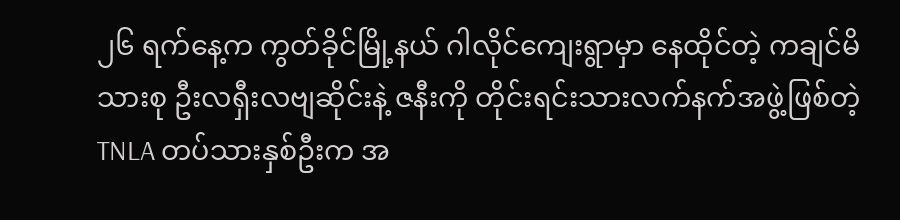၂၆ ရက်နေ့က ကွတ်ခိုင်မြို့နယ် ဂါလိုင်ကျေးရွာမှာ နေထိုင်တဲ့ ကချင်မိသားစု ဦးလရှီးလဗျဆိုင်းနဲ့ ဇနီးကို တိုင်းရင်းသားလက်နက်အဖွဲ့ဖြစ်တဲ့ TNLA တပ်သားနှစ်ဦးက အ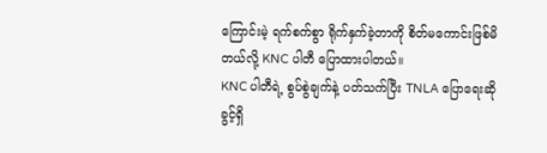ကြောင်းမဲ့ ရက်စက်စွာ ရိုက်နှက်ခဲ့တာကို စိတ်မကောင်းဖြစ်မိတယ်လို့ KNC ပါတီ ပြောထားပါတယ်။
KNC ပါတီရဲ့ စွပ်စွဲချက်နဲ့ ပတ်သက်ပြီး TNLA ပြောရေးဆိုခွင့်ရှိ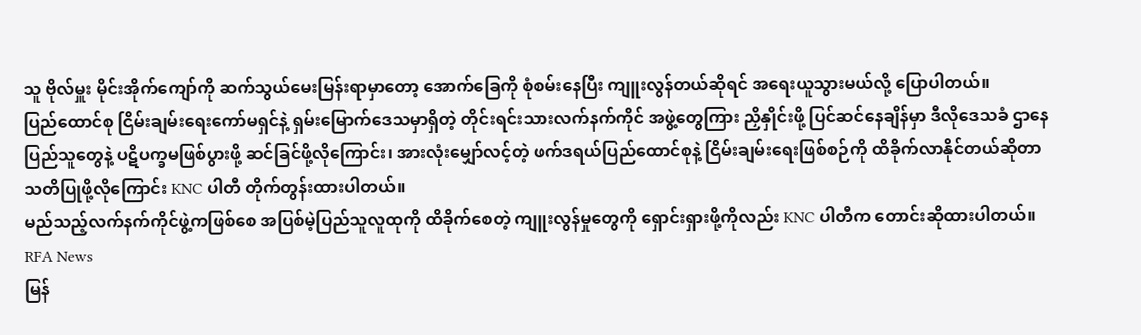သူ ဗိုလ်မှူး မိုင်းအိုက်ကျော်ကို ဆက်သွယ်မေးမြန်းရာမှာတော့ အောက်ခြေကို စုံစမ်းနေပြီး ကျူးလွန်တယ်ဆိုရင် အရေးယူသွားမယ်လို့ ပြောပါတယ်။
ပြည်ထောင်စု ငြိမ်းချမ်းရေးကော်မရှင်နဲ့ ရှမ်းမြောက်ဒေသမှာရှိတဲ့ တိုင်းရင်းသားလက်နက်ကိုင် အဖွဲ့တွေကြား ညှိနှိုင်းဖို့ ပြင်ဆင်နေချိန်မှာ ဒီလိုဒေသခံ ဌာနေပြည်သူတွေနဲ့ ပဋိပက္ခမဖြစ်ပွားဖို့ ဆင်ခြင်ဖို့လိုကြောင်း၊ အားလုံးမျှော်လင့်တဲ့ ဖက်ဒရယ်ပြည်ထောင်စုနဲ့ ငြိမ်းချမ်းရေးဖြစ်စဉ်ကို ထိခိုက်လာနိုင်တယ်ဆိုတာ သတိပြုဖို့လိုကြောင်း KNC ပါတီ တိုက်တွန်းထားပါတယ်။
မည်သည့်လက်နက်ကိုင်ဖွဲ့ကဖြစ်စေ အပြစ်မဲ့ပြည်သူလူထုကို ထိခိုက်စေတဲ့ ကျူးလွန်မှုတွေကို ရှောင်းရှားဖို့ကိုလည်း KNC ပါတီက တောင်းဆိုထားပါတယ်။
RFA News
မြန်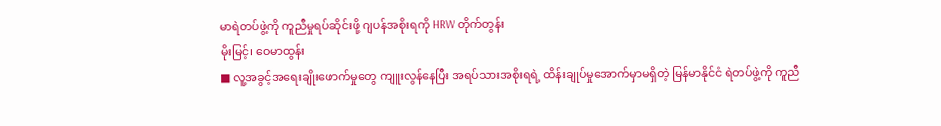မာရဲတပ်ဖွဲ့ကို ကူညီမှုရပ်ဆိုင်းဖို့ ဂျပန်အစိုးရကို HRW တိုက်တွန်း
မိုးမြင့်၊ ဝေမာထွန်း
■ လူ့အခွင့်အရေးချိုးဖောက်မှုတွေ ကျူးလွန်နေပြီး အရပ်သားအစိုးရရဲ့ ထိန်းချုပ်မှုအောက်မှာမရှိတဲ့ မြန်မာနိုင်ငံ ရဲတပ်ဖွဲ့ကို ကူညီ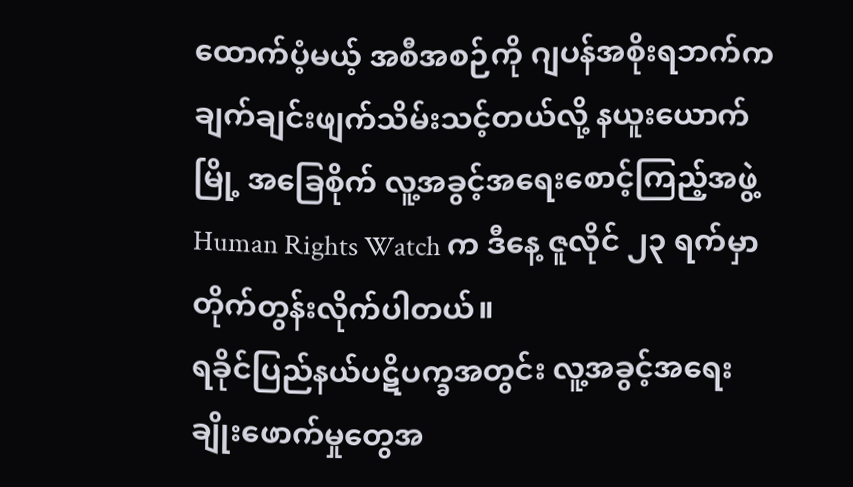ထောက်ပံ့မယ့် အစီအစဉ်ကို ဂျပန်အစိုးရဘက်က ချက်ချင်းဖျက်သိမ်းသင့်တယ်လို့ နယူးယောက် မြို့ အခြေစိုက် လူ့အခွင့်အရေးစောင့်ကြည့်အဖွဲ့ Human Rights Watch က ဒီနေ့ ဇူလိုင် ၂၃ ရက်မှာ တိုက်တွန်းလိုက်ပါတယ်။
ရခိုင်ပြည်နယ်ပဋိပက္ခအတွင်း လူ့အခွင့်အရေးချိုးဖောက်မှုတွေအ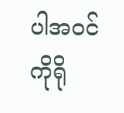ပါအဝင် ကိုရို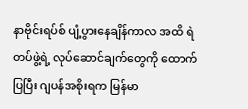နာဗိုင်းရပ်စ် ပျံ့ပွားနေချိန်ကာလ အထိ ရဲတပ်ဖွဲ့ရဲ့ လုပ်ဆောင်ချက်တွေကို ထောက်ပြပြီး ဂျပန်အစိုးရက မြန်မာ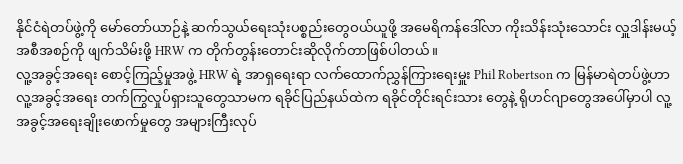နိုင်ငံရဲတပ်ဖွဲ့ကို မော်တော်ယာဉ်နဲ့ ဆက်သွယ်ရေးသုံးပစ္စည်းတွေဝယ်ယူဖို့ အမေရိကန်ဒေါ်လာ ကိုးသိန်းသုံးသောင်း လှူဒါန်းမယ့် အစီအစဉ်ကို ဖျက်သိမ်းဖို့ HRW က တိုက်တွန်းတောင်းဆိုလိုက်တာဖြစ်ပါတယ်။
လူ့အခွင့်အရေး စောင့်ကြည့်မှုအဖွဲ့ HRW ရဲ့ အာရှရေးရာ လက်ထောက်ညွှန်ကြားရေးမှူး Phil Robertson က မြန်မာရဲတပ်ဖွဲ့ဟာ လူ့အခွင့်အရေး တက်ကြွလှုပ်ရှားသူတွေသာမက ရခိုင်ပြည်နယ်ထဲက ရခိုင်တိုင်းရင်းသား တွေနဲ့ ရိုဟင်ဂျာတွေအပေါ်မှာပါ လူ့အခွင့်အရေးချိုးဖောက်မှုတွေ အများကြီးလုပ်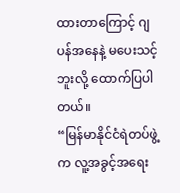ထားတာကြောင့် ဂျပန်အနေနဲ့ မပေးသင့်ဘူးလို့ ထောက်ပြပါတယ်။
“မြန်မာနိုင်ငံရဲတပ်ဖွဲ့က လူ့အခွင့်အရေး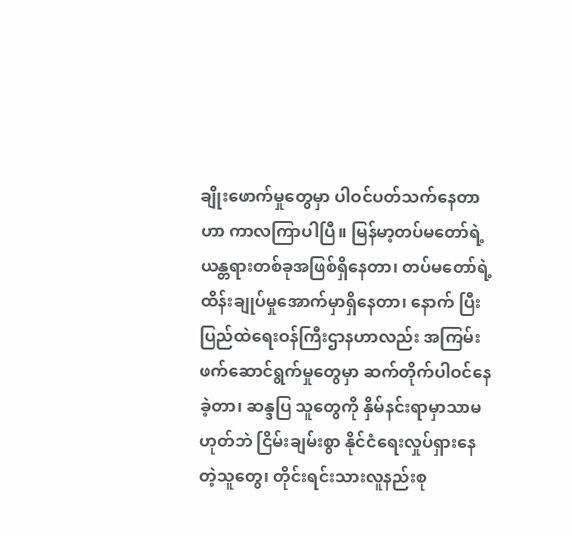ချိုးဖောက်မှုတွေမှာ ပါဝင်ပတ်သက်နေတာဟာ ကာလကြာပါပြီ။ မြန်မာ့တပ်မတော်ရဲ့ ယန္တရားတစ်ခုအဖြစ်ရှိနေတာ၊ တပ်မတော်ရဲ့ ထိန်းချုပ်မှုအောက်မှာရှိနေတာ၊ နောက် ပြီး ပြည်ထဲရေးဝန်ကြီးဌာနဟာလည်း အကြမ်းဖက်ဆောင်ရွက်မှုတွေမှာ ဆက်တိုက်ပါဝင်နေခဲ့တာ၊ ဆန္ဒပြ သူတွေကို နှိမ်နင်းရာမှာသာမဟုတ်ဘဲ ငြိမ်းချမ်းစွာ နိုင်ငံရေးလှုပ်ရှားနေတဲ့သူတွေ၊ တိုင်းရင်းသားလူနည်းစု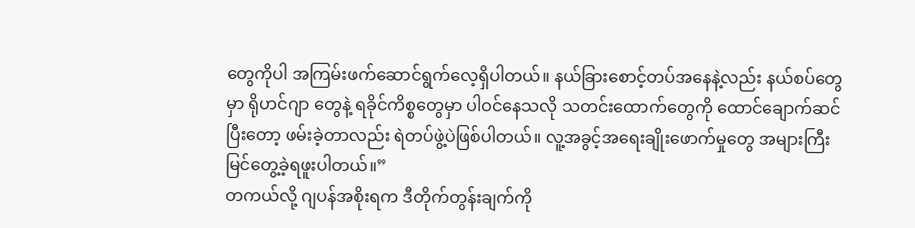တွေကိုပါ အကြမ်းဖက်ဆောင်ရွက်လေ့ရှိပါတယ်။ နယ်ခြားစောင့်တပ်အနေနဲ့လည်း နယ်စပ်တွေမှာ ရိုဟင်ဂျာ တွေနဲ့ ရခိုင်ကိစ္စတွေမှာ ပါဝင်နေသလို သတင်းထောက်တွေကို ထောင်ချောက်ဆင်ပြီးတော့ ဖမ်းခဲ့တာလည်း ရဲတပ်ဖွဲ့ပဲဖြစ်ပါတယ်။ လူ့အခွင့်အရေးချိုးဖောက်မှုတွေ အများကြီး မြင်တွေ့ခဲ့ရဖူးပါတယ်။”
တကယ်လို့ ဂျပန်အစိုးရက ဒီတိုက်တွန်းချက်ကို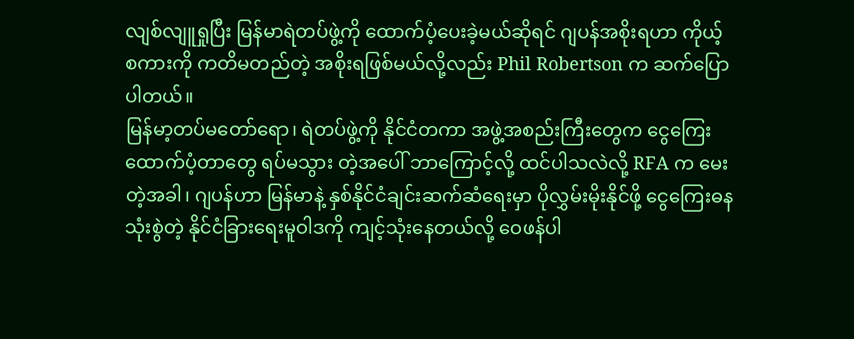လျစ်လျူရှုပြီး မြန်မာရဲတပ်ဖွဲ့ကို ထောက်ပံ့ပေးခဲ့မယ်ဆိုရင် ဂျပန်အစိုးရဟာ ကိုယ့်စကားကို ကတိမတည်တဲ့ အစိုးရဖြစ်မယ်လို့လည်း Phil Robertson က ဆက်ပြောပါတယ်။
မြန်မာ့တပ်မတော်ရော၊ ရဲတပ်ဖွဲ့ကို နိုင်ငံတကာ အဖွဲ့အစည်းကြီးတွေက ငွေကြေးထောက်ပံ့တာတွေ ရပ်မသွား တဲ့အပေါ် ဘာကြောင့်လို့ ထင်ပါသလဲလို့ RFA က မေးတဲ့အခါ၊ ဂျပန်ဟာ မြန်မာနဲ့ နှစ်နိုင်ငံချင်းဆက်ဆံရေးမှာ ပိုလွှမ်းမိုးနိုင်ဖို့ ငွေကြေးဓနသုံးစွဲတဲ့ နိုင်ငံခြားရေးမူဝါဒကို ကျင့်သုံးနေတယ်လို့ ဝေဖန်ပါ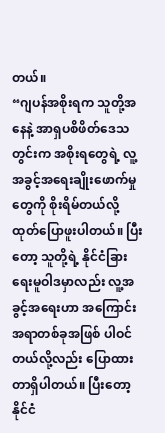တယ်။
“ဂျပန်အစိုးရက သူတို့အနေနဲ့ အာရှပစိဖိတ်ဒေသတွင်းက အစိုးရတွေရဲ့ လူ့အခွင့်အရေးချိုးဖောက်မှုတွေကို စိုးရိမ်တယ်လို့ ထုတ်ပြောဖူးပါတယ်။ ပြီးတော့ သူတို့ရဲ့ နိုင်ငံခြားရေးမူဝါဒမှာလည်း လူ့အခွင့်အရေးဟာ အကြောင်းအရာတစ်ခုအဖြစ် ပါဝင်တယ်လို့လည်း ပြောထားတာရှိပါတယ်။ ပြီးတော့ နိုင်ငံ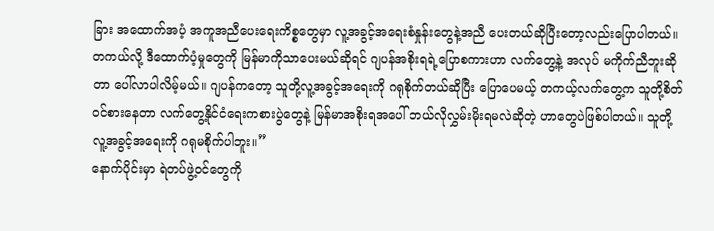ခြား အထောက်အပံ့ အကူအညီပေးရေးကိစ္စတွေမှာ လူ့အခွင့်အရေးစံနှုန်းတွေနဲ့အညီ ပေးတယ်ဆိုပြီးတော့လည်းပြောပါတယ်။
တကယ်လို့ ဒီထောက်ပံ့မှုတွေကို မြန်မာကိုသာပေးမယ်ဆိုရင် ဂျပန်အစိုးရရဲ့ပြောစကားဟာ လက်တွေ့နဲ့ အလုပ် မကိုက်ညီဘူးဆိုတာ ပေါ်လာပါလိမ့်မယ်။ ဂျပန်ကတော့ သူတို့လူ့အခွင့်အရေးကို ဂရုစိုက်တယ်ဆိုပြီး ပြောပေမယ့် တကယ့်လက်တွေ့က သူတို့စိတ်ဝင်စားနေတာ လက်တွေ့နိုင်ငံရေးကစားပွဲတွေနဲ့ မြန်မာအစိုးရအပေါ် ဘယ်လိုလွှမ်းမိုးရမလဲဆိုတဲ့ ဟာတွေပဲဖြစ်ပါတယ်။ သူတို့လူ့အခွင့်အရေးကို ဂရုမစိုက်ပါဘူး။”
နောက်ပိုင်းမှာ ရဲတပ်ဖွဲ့ဝင်တွေကို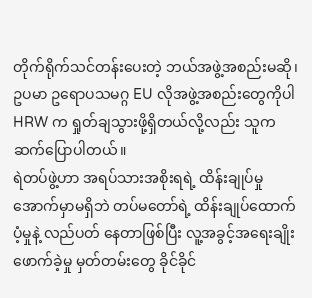တိုက်ရိုက်သင်တန်းပေးတဲ့ ဘယ်အဖွဲ့အစည်းမဆို၊ ဥပမာ ဥရောပသမဂ္ဂ EU လိုအဖွဲ့အစည်းတွေကိုပါ HRW က ရှုတ်ချသွားဖို့ရှိတယ်လို့လည်း သူက ဆက်ပြောပါတယ်။
ရဲတပ်ဖွဲ့ဟာ အရပ်သားအစိုးရရဲ့ ထိန်းချုပ်မှုအောက်မှာမရှိဘဲ တပ်မတော်ရဲ့ ထိန်းချုပ်ထောက်ပံ့မှုနဲ့ လည်ပတ် နေတာဖြစ်ပြီး လူ့အခွင့်အရေးချိုးဖောက်ခဲ့မှု မှတ်တမ်းတွေ ခိုင်ခိုင်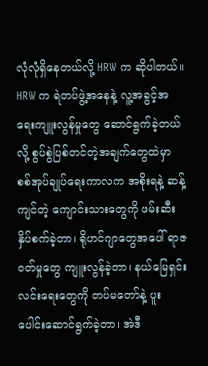လုံလုံရှိနေတယ်လို့ HRW က ဆိုပါတယ်။
HRW က ရဲတပ်ဖွဲ့အနေနဲ့ လူ့အခွင့်အရေးကျူးလွန်မှုတွေ ဆောင်ရွက်ခဲ့တယ်လို့ စွပ်စွဲပြစ်တင်တဲ့အချက်တွေထဲမှာ စစ်အုပ်ချုပ်ရေးကာလက အစိုးရနဲ့ ဆန့်ကျင်တဲ့ ကျောင်းသားတွေကို ဖမ်းဆီးနှိပ်စက်ခဲ့တာ၊ ရိုဟင်ဂျာတွေအပေါ် ရာဇဝတ်မှုတွေ ကျူးလွန်ခဲ့တာ၊ နယ်မြေရှင်းလင်းရေးတွေကို တပ်မတော်နဲ့ ပူးပေါင်းဆောင်ရွက်ခဲ့တာ၊ အဲဒီ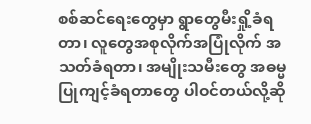စစ်ဆင်ရေးတွေမှာ ရွာတွေမီးရှို့ခံရတာ၊ လူတွေအစုလိုက်အပြုံလိုက် အသတ်ခံရတာ၊ အမျိုးသမီးတွေ အဓမ္မ ပြုကျင့်ခံရတာတွေ ပါဝင်တယ်လို့ဆို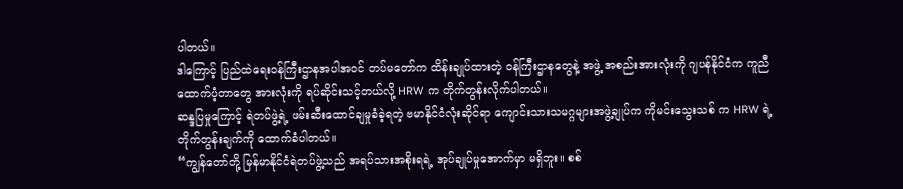ပါတယ်။
ဒါကြောင့် ပြည်ထဲရေးဝန်ကြီးဌာနအပါအဝင် တပ်မတော်က ထိန်းချုပ်ထားတဲ့ ဝန်ကြီးဌာနတွေနဲ့ အဖွဲ့ အစည်းအားလုံးကို ဂျပန်နိုင်ငံက ကူညီထောက်ပံ့တာတွေ အားလုံးကို ရပ်ဆိုင်းသင့်တယ်လို့ HRW က တိုက်တွန်းလိုက်ပါတယ်။
ဆန္ဒပြမှုကြောင့် ရဲတပ်ဖွဲ့ရဲ့ ဖမ်းဆီးထောင်ချမှုခံခဲ့ရတဲ့ ဗမာနိုင်ငံလုံးဆိုင်ရာ ကျောင်းသားသမဂ္ဂများအဖွဲ့ချုပ်က ကိုမင်းသွေးသစ် က HRW ရဲ့ တိုက်တွန်းချက်ကို ထောက်ခံပါတယ်။
“ကျွန်တော်တို့ မြန်မာနိုင်ငံရဲတပ်ဖွဲ့သည် အရပ်သားအစိုးရရဲ့ အုပ်ချုပ်မှုအောက်မှာ မရှိဘူး။ စစ်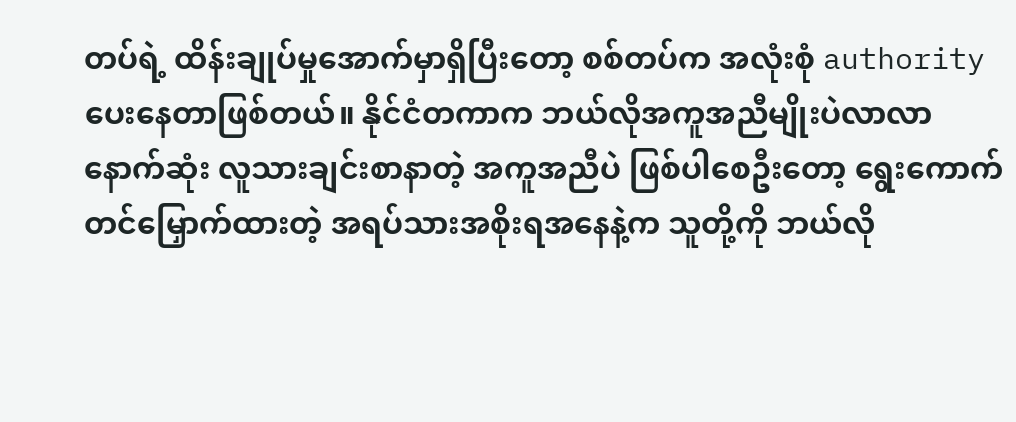တပ်ရဲ့ ထိန်းချုပ်မှုအောက်မှာရှိပြီးတော့ စစ်တပ်က အလုံးစုံ authority ပေးနေတာဖြစ်တယ်။ နိုင်ငံတကာက ဘယ်လိုအကူအညီမျိုးပဲလာလာ နောက်ဆုံး လူသားချင်းစာနာတဲ့ အကူအညီပဲ ဖြစ်ပါစေဦးတော့ ရွေးကောက် တင်မြှောက်ထားတဲ့ အရပ်သားအစိုးရအနေနဲ့က သူတို့ကို ဘယ်လို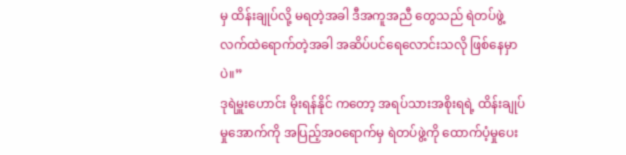မှ ထိန်းချုပ်လို့ မရတဲ့အခါ ဒီအကူအညီ တွေသည် ရဲတပ်ဖွဲ့လက်ထဲရောက်တဲ့အခါ အဆိပ်ပင်ရေလောင်းသလို ဖြစ်နေမှာပဲ။”
ဒုရဲမှူးဟောင်း မိုးရန်နိုင် ကတော့ အရပ်သားအစိုးရရဲ့ ထိန်းချုပ်မှုအောက်ကို အပြည့်အဝရောက်မှ ရဲတပ်ဖွဲ့ကို ထောက်ပံ့မှုပေး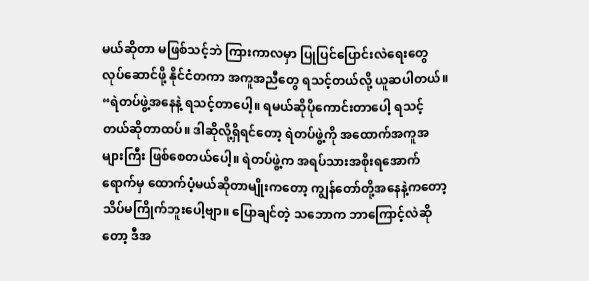မယ်ဆိုတာ မဖြစ်သင့်ဘဲ ကြားကာလမှာ ပြုပြင်ပြောင်းလဲရေးတွေ လုပ်ဆောင်ဖို့ နိုင်ငံတကာ အကူအညီတွေ ရသင့်တယ်လို့ ယူဆပါတယ်။
“ရဲတပ်ဖွဲ့အနေနဲ့ ရသင့်တာပေါ့။ ရမယ်ဆိုပိုကောင်းတာပေါ့ ရသင့်တယ်ဆိုတာထပ်။ ဒါဆိုလို့ရှိရင်တော့ ရဲတပ်ဖွဲ့ကို အထောက်အကူအများကြီး ဖြစ်စေတယ်ပေါ့။ ရဲတပ်ဖွဲ့က အရပ်သားအစိုးရအောက်ရောက်မှ ထောက်ပံ့မယ်ဆိုတာမျိုးကတော့ ကျွန်တော်တို့အနေနဲ့ကတော့ သိပ်မကြိုက်ဘူးပေါ့ဗျာ။ ပြောချင်တဲ့ သဘောက ဘာကြောင့်လဲဆိုတော့ ဒီအ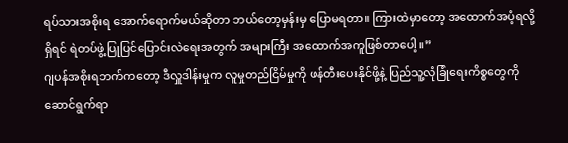ရပ်သားအစိုးရ အောက်ရောက်မယ်ဆိုတာ ဘယ်တော့မှန်းမှ ပြောမရတာ။ ကြားထဲမှာတော့ အထောက်အပံ့ရလို့ရှိရင် ရဲတပ်ဖွဲ့ပြုပြင်ပြောင်းလဲရေးအတွက် အများကြီး အထောက်အကူဖြစ်တာပေါ့။”
ဂျပန်အစိုးရဘက်ကတော့ ဒီလှူဒါန်းမှုက လူမှုတည်ငြိမ်မှုကို ဖန်တီးပေးနိုင်ဖို့နဲ့ ပြည်သူ့လုံခြုံရေးကိစ္စတွေကို ဆောင်ရွက်ရာ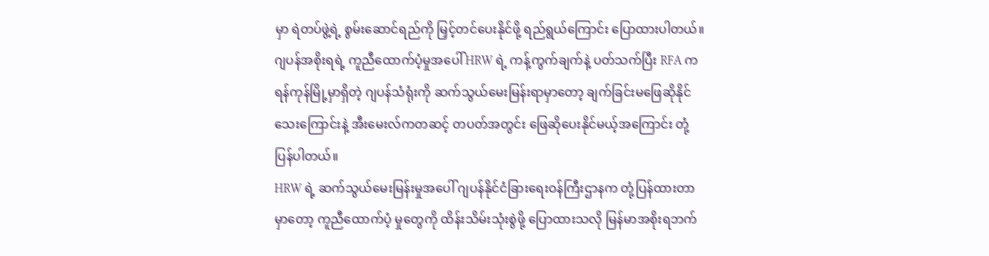မှာ ရဲတပ်ဖွဲ့ရဲ့ စွမ်းဆောင်ရည်ကို မြှင့်တင်ပေးနိုင်ဖို့ ရည်ရွယ်ကြောင်း ပြောထားပါတယ်။
ဂျပန်အစိုးရရဲ့ ကူညီထောက်ပံ့မှုအပေါ် HRW ရဲ့ ကန့်ကွက်ချက်နဲ့ ပတ်သက်ပြီး RFA က ရန်ကုန်မြို့မှာရှိတဲ့ ဂျပန်သံရုံးကို ဆက်သွယ်မေးမြန်းရာမှာတော့ ချက်ခြင်းမဖြေဆိုနိုင်သေးကြောင်းနဲ့ အီးမေးလ်ကတဆင့် တပတ်အတွင်း ဖြေဆိုပေးနိုင်မယ့်အကြောင်း တုံ့ပြန်ပါတယ်။
HRW ရဲ့ ဆက်သွယ်မေးမြန်းမှုအပေါ် ဂျပန်နိုင်ငံခြားရေးဝန်ကြီးဌာနက တုံ့ပြန်ထားတာမှာတော့ ကူညီထောက်ပံ့ မှုတွေကို ထိန်းသိမ်းသုံးစွဲဖို့ ပြောထားသလို မြန်မာအစိုးရဘက်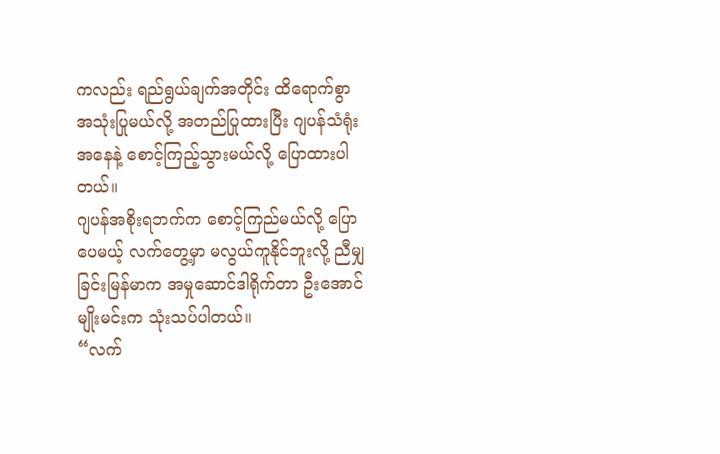ကလည်း ရည်ရွယ်ချက်အတိုင်း ထိရောက်စွာ အသုံးပြုမယ်လို့ အတည်ပြုထားပြီး ဂျပန်သံရုံးအနေနဲ့ စောင့်ကြည့်သွားမယ်လို့ ပြောထားပါတယ်။
ဂျပန်အစိုးရဘက်က စောင့်ကြည်မယ်လို့ ပြောပေမယ့် လက်တွေ့မှာ မလွယ်ကူနိုင်ဘူးလို့ ညီမျှခြင်းမြန်မာက အမှုဆောင်ဒါရိုက်တာ ဦးအောင်မျိုးမင်းက သုံးသပ်ပါတယ်။
“လက်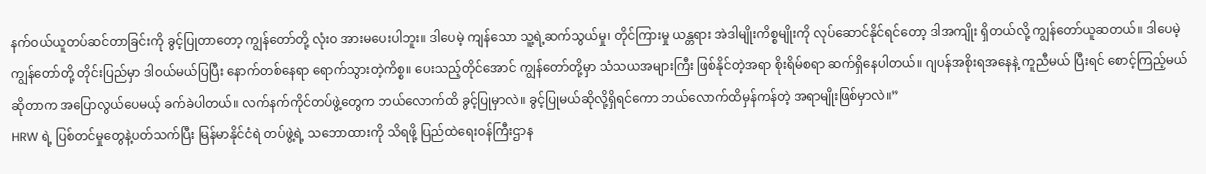နက်ဝယ်ယူတပ်ဆင်တာခြင်းကို ခွင့်ပြုတာတော့ ကျွန်တော်တို့ လုံးဝ အားမပေးပါဘူး။ ဒါပေမဲ့ ကျန်သော သူ့ရဲ့ဆက်သွယ်မှု၊ တိုင်ကြားမှု ယန္တရား အဲဒါမျိုးကိစ္စမျိုးကို လုပ်ဆောင်နိုင်ရင်တော့ ဒါအကျိုး ရှိတယ်လို့ ကျွန်တော်ယူဆတယ်။ ဒါပေမဲ့ ကျွန်တော်တို့ တိုင်းပြည်မှာ ဒါဝယ်မယ်ပြပြီး နောက်တစ်နေရာ ရောက်သွားတဲ့ကိစ္စ။ ပေးသည့်တိုင်အောင် ကျွန်တော်တို့မှာ သံသယအများကြီး ဖြစ်နိုင်တဲ့အရာ စိုးရိမ်စရာ ဆက်ရှိနေပါတယ်။ ဂျပန်အစိုးရအနေနဲ့ ကူညီမယ် ပြီးရင် စောင့်ကြည့်မယ်ဆိုတာက အပြောလွယ်ပေမယ့် ခက်ခဲပါတယ်။ လက်နက်ကိုင်တပ်ဖွဲ့တွေက ဘယ်လောက်ထိ ခွင့်ပြုမှာလဲ။ ခွင့်ပြုမယ်ဆိုလို့ရှိရင်ကော ဘယ်လောက်ထိမှန်ကန်တဲ့ အရာမျိုးဖြစ်မှာလဲ။”
HRW ရဲ့ ပြစ်တင်မှုတွေနဲ့ပတ်သက်ပြီး မြန်မာနိုင်ငံရဲ တပ်ဖွဲ့ရဲ့ သဘောထားကို သိရဖို့ ပြည်ထဲရေးဝန်ကြီးဌာန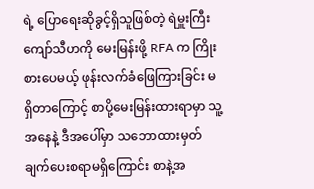ရဲ့ ပြောရေးဆိုခွင့်ရှိသူဖြစ်တဲ့ ရဲမှူးကြီး ကျော်သီဟကို မေးမြန်းဖို့ RFA က ကြိုးစားပေမယ့် ဖုန်းလက်ခံဖြေကြားခြင်း မရှိတာကြောင့် စာပို့မေးမြန်းထားရာမှာ သူ့အနေနဲ့ ဒီအပေါ်မှာ သဘောထားမှတ်ချက်ပေးစရာမရှိကြောင်း စာနဲ့အ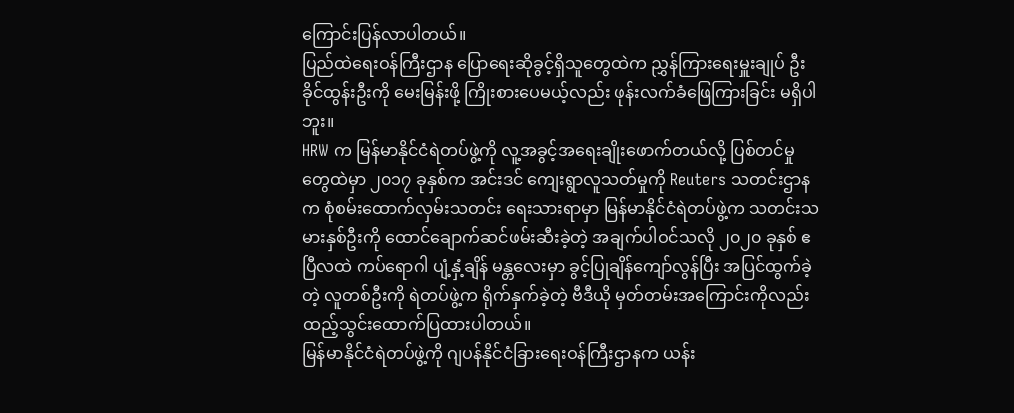ကြောင်းပြန်လာပါတယ်။
ပြည်ထဲရေးဝန်ကြီးဌာန ပြောရေးဆိုခွင့်ရှိသူတွေထဲက ညွှန်ကြားရေးမှူးချုပ် ဦးခိုင်ထွန်းဦးကို မေးမြန်းဖို့ ကြိုးစားပေမယ့်လည်း ဖုန်းလက်ခံဖြေကြားခြင်း မရှိပါဘူး။
HRW က မြန်မာနိုင်ငံရဲတပ်ဖွဲ့ကို လူ့အခွင့်အရေးချိုးဖောက်တယ်လို့ ပြစ်တင်မှုတွေထဲမှာ ၂၀၁၇ ခုနှစ်က အင်းဒင် ကျေးရွာလူသတ်မှုကို Reuters သတင်းဌာနက စုံစမ်းထောက်လှမ်းသတင်း ရေးသားရာမှာ မြန်မာနိုင်ငံရဲတပ်ဖွဲ့က သတင်းသမားနှစ်ဦးကို ထောင်ချောက်ဆင်ဖမ်းဆီးခဲ့တဲ့ အချက်ပါဝင်သလို ၂၀၂၀ ခုနှစ် ဧပြီလထဲ ကပ်ရောဂါ ပျံ့နှံ့ချိန် မန္တလေးမှာ ခွင့်ပြုချိန်ကျော်လွန်ပြီး အပြင်ထွက်ခဲ့တဲ့ လူတစ်ဦးကို ရဲတပ်ဖွဲ့က ရိုက်နှက်ခဲ့တဲ့ ဗီဒီယို မှတ်တမ်းအကြောင်းကိုလည်း ထည့်သွင်းထောက်ပြထားပါတယ်။
မြန်မာနိုင်ငံရဲတပ်ဖွဲ့ကို ဂျပန်နိုင်ငံခြားရေးဝန်ကြီးဌာနက ယန်း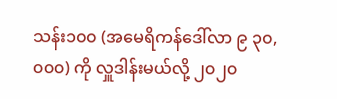သန်း၁၀၀ (အမေရိကန်ဒေါ်လာ ၉ ၃၀,၀၀၀) ကို လှူဒါန်းမယ်လို့ ၂၀၂၀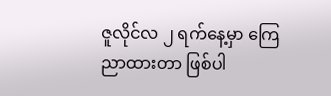ဇူလိုင်လ ၂ ရက်နေ့မှာ ကြေညာထားတာ ဖြစ်ပါ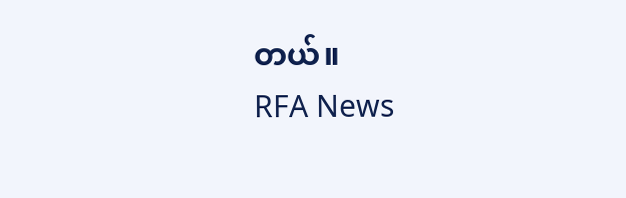တယ်။
RFA News